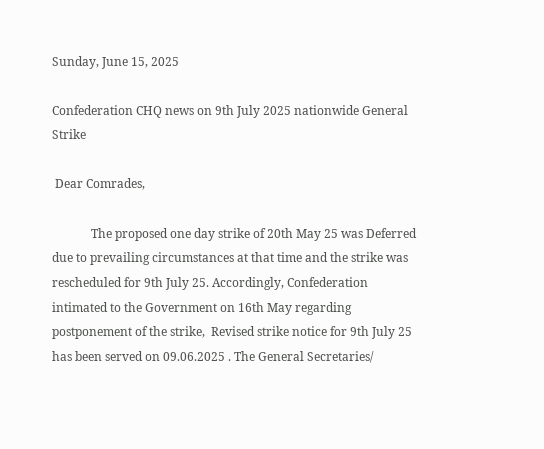Sunday, June 15, 2025

Confederation CHQ news on 9th July 2025 nationwide General Strike

 Dear Comrades,

             The proposed one day strike of 20th May 25 was Deferred due to prevailing circumstances at that time and the strike was rescheduled for 9th July 25. Accordingly, Confederation intimated to the Government on 16th May regarding postponement of the strike,  Revised strike notice for 9th July 25 has been served on 09.06.2025 . The General Secretaries/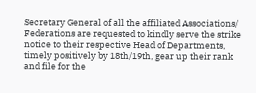Secretary General of all the affiliated Associations/ Federations are requested to kindly serve the strike notice to their respective Head of Departments, timely positively by 18th/19th, gear up their rank and file for the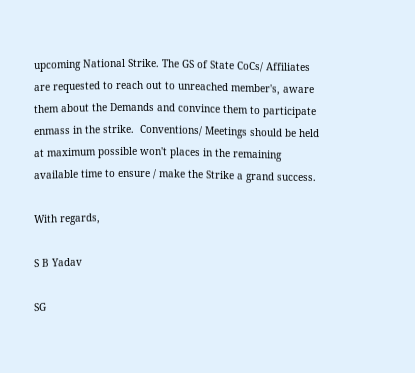upcoming National Strike. The GS of State CoCs/ Affiliates are requested to reach out to unreached member's, aware them about the Demands and convince them to participate enmass in the strike.  Conventions/ Meetings should be held at maximum possible won't places in the remaining available time to ensure / make the Strike a grand success.

With regards,

S B Yadav

SG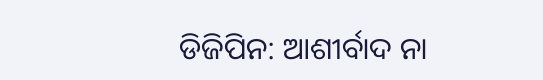ଡିଜିପିନ: ଆଶୀର୍ବାଦ ନା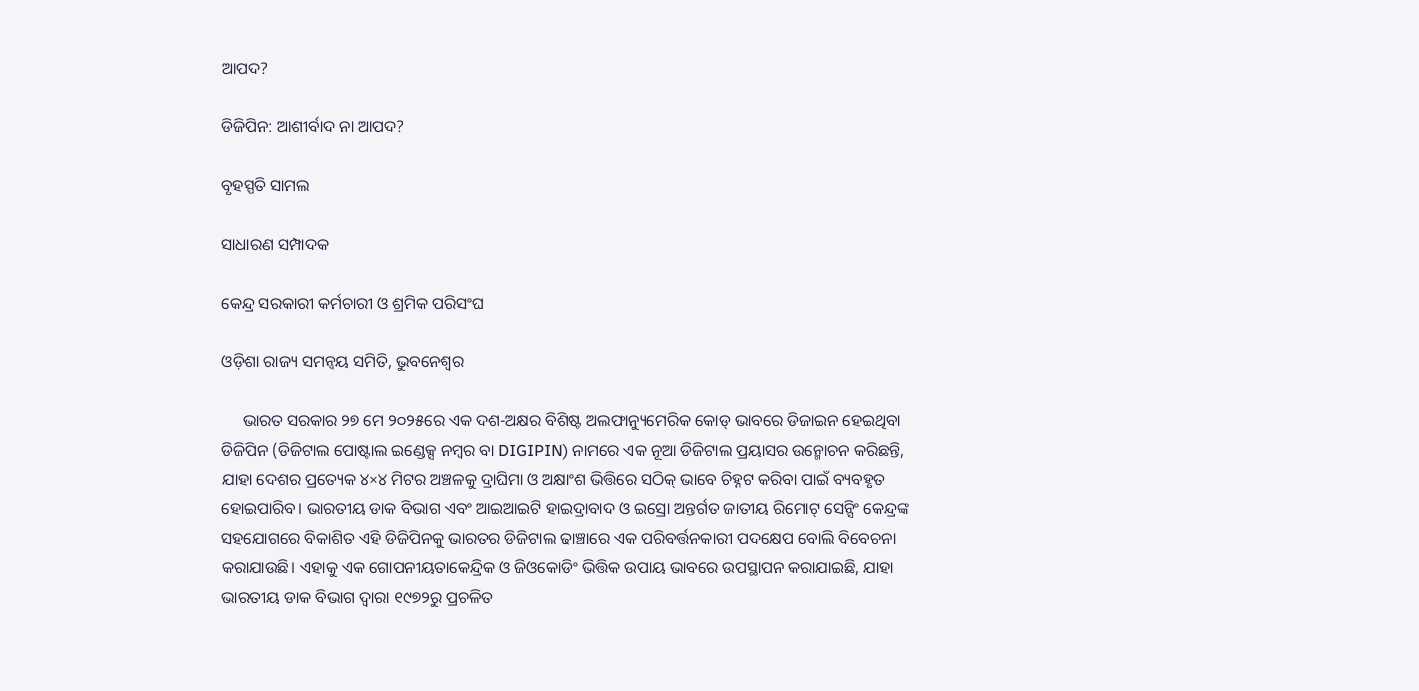ଆପଦ?

ଡିଜିପିନ: ଆଶୀର୍ବାଦ ନା ଆପଦ?

ବୃହସ୍ପତି ସାମଲ

ସାଧାରଣ ସମ୍ପାଦକ

କେନ୍ଦ୍ର ସରକାରୀ କର୍ମଚାରୀ ଓ ଶ୍ରମିକ ପରିସଂଘ

ଓଡ଼ିଶା ରାଜ୍ୟ ସମନ୍ୱୟ ସମିତି, ଭୁବନେଶ୍ଵର

     ଭାରତ ସରକାର ୨୭ ମେ ୨୦୨୫ରେ ଏକ ଦଶ-ଅକ୍ଷର ବିଶିଷ୍ଟ ଅଲଫାନ୍ୟୁମେରିକ କୋଡ୍ ଭାବରେ ଡିଜାଇନ ହେଇଥିବା ଡିଜିପିନ (ଡିଜିଟାଲ ପୋଷ୍ଟାଲ ଇଣ୍ଡେକ୍ସ ନମ୍ବର ବା DIGIPIN) ନାମରେ ଏକ ନୂଆ ଡିଜିଟାଲ ପ୍ରୟାସର ଉନ୍ମୋଚନ କରିଛନ୍ତି, ଯାହା ଦେଶର ପ୍ରତ୍ୟେକ ୪×୪ ମିଟର ଅଞ୍ଚଳକୁ ଦ୍ରାଘିମା ଓ ଅକ୍ଷାଂଶ ଭିତ୍ତିରେ ସଠିକ୍ ଭାବେ ଚିହ୍ନଟ କରିବା ପାଇଁ ବ୍ୟବହୃତ ହୋଇପାରିବ। ଭାରତୀୟ ଡାକ ବିଭାଗ ଏବଂ ଆଇଆଇଟି ହାଇଦ୍ରାବାଦ ଓ ଇସ୍ରୋ ଅନ୍ତର୍ଗତ ଜାତୀୟ ରିମୋଟ୍ ସେନ୍ସିଂ କେନ୍ଦ୍ରଙ୍କ ସହଯୋଗରେ ବିକାଶିତ ଏହି ଡିଜିପିନକୁ ଭାରତର ଡିଜିଟାଲ ଢାଞ୍ଚାରେ ଏକ ପରିବର୍ତ୍ତନକାରୀ ପଦକ୍ଷେପ ବୋଲି ବିବେଚନା କରାଯାଉଛି। ଏହାକୁ ଏକ ଗୋପନୀୟତାକେନ୍ଦ୍ରିକ ଓ ଜିଓକୋଡିଂ ଭିତ୍ତିକ ଉପାୟ ଭାବରେ ଉପସ୍ଥାପନ କରାଯାଇଛି, ଯାହା ଭାରତୀୟ ଡାକ ବିଭାଗ ଦ୍ୱାରା ୧୯୭୨ରୁ ପ୍ରଚଳିତ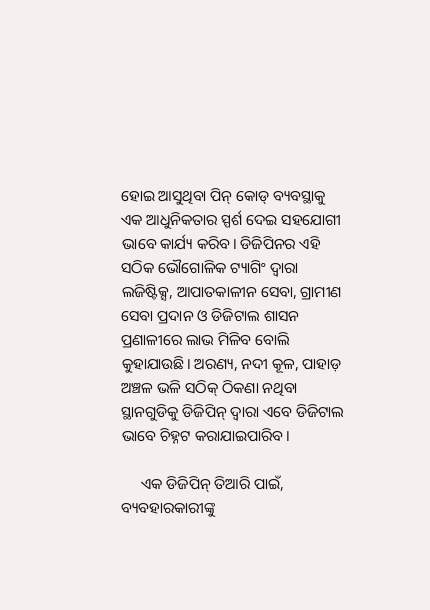ହୋଇ ଆସୁଥିବା ପିନ୍ କୋଡ୍ ବ୍ୟବସ୍ଥାକୁ ଏକ ଆଧୁନିକତାର ସ୍ପର୍ଶ ଦେଇ ସହଯୋଗୀ ଭାବେ କାର୍ଯ୍ୟ କରିବ। ଡିଜିପିନର ଏହି ସଠିକ ଭୌଗୋଳିକ ଟ୍ୟାଗିଂ ଦ୍ୱାରା ଲଜିଷ୍ଟିକ୍ସ, ଆପାତକାଳୀନ ସେବା, ଗ୍ରାମୀଣ ସେବା ପ୍ରଦାନ ଓ ଡିଜିଟାଲ ଶାସନ ପ୍ରଣାଳୀରେ ଲାଭ ମିଳିବ ବୋଲି କୁହାଯାଉଛି। ଅରଣ୍ୟ, ନଦୀ କୂଳ, ପାହାଡ଼ ଅଞ୍ଚଳ ଭଳି ସଠିକ୍ ଠିକଣା ନଥିବା ସ୍ଥାନଗୁଡିକୁ ଡିଜିପିନ୍ ଦ୍ୱାରା ଏବେ ଡିଜିଟାଲ ଭାବେ ଚିହ୍ନଟ କରାଯାଇପାରିବ।

     ଏକ ଡିଜିପିନ୍ ତିଆରି ପାଇଁ, ବ୍ୟବହାରକାରୀଙ୍କୁ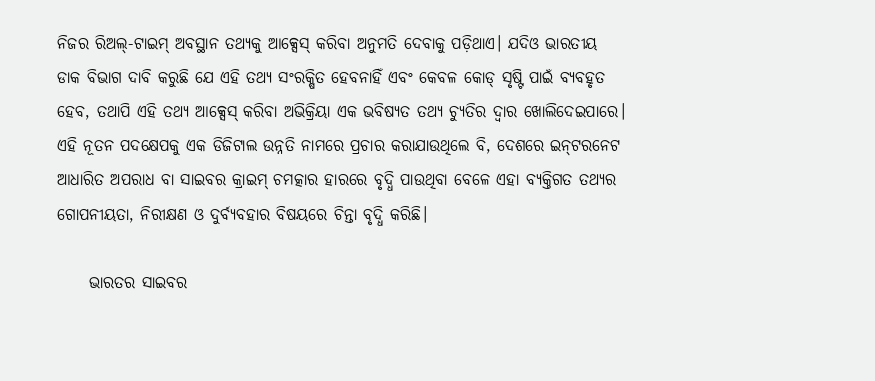ନିଜର ରିଅଲ୍-ଟାଇମ୍ ଅବସ୍ଥାନ ତଥ୍ୟକୁ ଆକ୍ସେସ୍ କରିବା ଅନୁମତି ଦେବାକୁ ପଡ଼ିଥାଏ। ଯଦିଓ ଭାରତୀୟ ଡାକ ବିଭାଗ ଦାବି କରୁଛି ଯେ ଏହି ତଥ୍ୟ ସଂରକ୍ଷିତ ହେବନାହିଁ ଏବଂ କେବଳ କୋଡ୍ ସୃଷ୍ଟି ପାଇଁ ବ୍ୟବହୃତ ହେବ, ତଥାପି ଏହି ତଥ୍ୟ ଆକ୍ସେସ୍ କରିବା ଅଭିକ୍ରିୟା ଏକ ଭବିଷ୍ୟତ ତଥ୍ୟ ଚ୍ୟୁତିର ଦ୍ୱାର ଖୋଲିଦେଇପାରେ। ଏହି ନୂତନ ପଦକ୍ଷେପକୁ ଏକ ଡିଜିଟାଲ ଉନ୍ନତି ନାମରେ ପ୍ରଚାର କରାଯାଉଥିଲେ ବି, ଦେଶରେ ଇନ୍‌ଟରନେଟ ଆଧାରିତ ଅପରାଧ ବା ସାଇବର‌ କ୍ରାଇମ୍ ଚମତ୍କାର ହାରରେ ବୃଦ୍ଧି ପାଉଥିବା ବେଳେ ଏହା ବ୍ୟକ୍ତିଗତ ତଥ୍ୟର ଗୋପନୀୟତା, ନିରୀକ୍ଷଣ ଓ ଦୁର୍ବ୍ୟବହାର ବିଷୟରେ ଚିନ୍ତା ବୃଦ୍ଧି କରିଛି।

     ଭାରତର ସାଇବର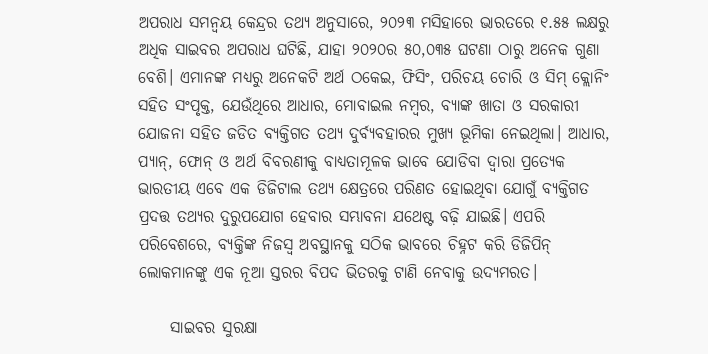ଅପରାଧ ସମନ୍ୱୟ କେନ୍ଦ୍ରର ତଥ୍ୟ ଅନୁସାରେ, ୨୦୨୩ ମସିହାରେ ଭାରତରେ ୧.୫୫ ଲକ୍ଷରୁ ଅଧିକ ସାଇବର ଅପରାଧ ଘଟିଛି, ଯାହା ୨୦୨୦ର ୫୦,୦୩୫ ଘଟଣା ଠାରୁ ଅନେକ ଗୁଣା ବେଶି। ଏମାନଙ୍କ ମଧ୍ୟରୁ ଅନେକଟି ଅର୍ଥ ଠକେଇ, ଫିସିଂ, ପରିଚୟ ଚୋରି ଓ ସିମ୍ କ୍ଲୋନିଂ ସ‌ହିତ ସଂପୃକ୍ତ, ଯେଉଁଥିରେ ଆଧାର, ମୋବାଇଲ ନମ୍ବର, ବ୍ୟାଙ୍କ ଖାତା ଓ ସରକାରୀ ଯୋଜନା ସ‌ହିତ ଜଡିତ ବ୍ୟକ୍ତିଗତ ତଥ୍ୟ ଦୁର୍ବ୍ୟବହାରର ମୁଖ୍ୟ ଭୂମିକା ନେଇଥିଲା। ଆଧାର, ପ୍ୟାନ୍, ଫୋନ୍ ଓ ଅର୍ଥ ବିବରଣୀକୁ ବାଧ୍ୟତାମୂଳକ ଭାବେ ଯୋଡିବା ଦ୍ୱାରା ପ୍ରତ୍ୟେକ ଭାରତୀୟ ଏବେ ଏକ ଡିଜିଟାଲ ତଥ୍ୟ କ୍ଷେତ୍ରରେ ପରିଣତ ହୋଇଥିବା ଯୋଗୁଁ ବ୍ୟକ୍ତିଗତ ପ୍ରଦତ୍ତ ତଥ୍ୟର ଦୁରୁପଯୋଗ ହେବାର ସମ୍ଭାବନା ଯଥେଷ୍ଟ ବଢ଼ି ଯାଇଛି। ଏପରି ପରିବେଶରେ, ବ୍ୟକ୍ତିଙ୍କ ନିଜସ୍ୱ ଅବସ୍ଥାନକୁ ସଠିକ ଭାବରେ ଚିହ୍ନଟ କରି ଡିଜିପିନ୍ ଲୋକମାନଙ୍କୁ ଏକ ନୂଆ ସ୍ତରର ବିପଦ‌ ଭିତରକୁ ଟାଣି ନେବାକୁ ଉଦ୍ୟମରତ।

     ସାଇବର ସୁରକ୍ଷା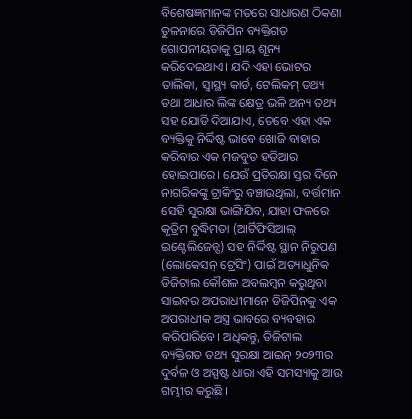ବିଶେଷଜ୍ଞମାନଙ୍କ ମତରେ ସାଧାରଣ ଠିକଣା ତୁଳନାରେ ଡିଜିପିନ ବ୍ୟକ୍ତିଗତ ଗୋପନୀୟତାକୁ ପ୍ରାୟ ଶୂନ୍ୟ କରିଦେଇଥାଏ। ଯଦି ଏହା ଭୋଟର ତାଲିକା, ସ୍ୱାସ୍ଥ୍ୟ କାର୍ଡ, ଟେଲିକମ୍ ତଥ୍ୟ ତଥା ଆଧାର ଲିଙ୍କ କ୍ଷେତ୍ର ଭଳି ଅନ୍ୟ ତଥ୍ୟ ସହ ଯୋଡି ଦିଆଯାଏ, ତେବେ ଏହା ଏକ ବ୍ୟକ୍ତିକୁ ନିର୍ଦ୍ଦିଷ୍ଟ ଭାବେ ଖୋଜି ବାହାର କରିବାର ଏକ ମଜବୁତ ହତିଆର ହୋଇପାରେ। ଯେଉଁ ପ୍ରତିରକ୍ଷା ସ୍ତର ଦିନେ ନାଗରିକଙ୍କୁ ଟ୍ରାକିଂରୁ ବଞ୍ଚାଉଥିଲା, ବର୍ତ୍ତମାନ ସେହି ସୁରକ୍ଷା ଭାଙ୍ଗିଯିବ, ଯାହା ଫଳରେ କୃତ୍ରିମ ବୁଦ୍ଧିମତା (ଆର୍ଟିଫିସିଆଲ୍ ଇଣ୍ଟେଲିଜେନ୍ସ) ସହ ନିର୍ଦ୍ଦିଷ୍ଟ ସ୍ଥାନ‌ ନିରୁପଣ‌ (ଲୋକେସନ୍ ଟ୍ରେସିଂ) ପାଇଁ ଅତ୍ୟାଧୁନିକ ଡିଜିଟାଲ କୌଶଳ ଅବଲମ୍ବନ କରୁଥିବା ସାଇବର ଅପରାଧୀମାନେ ଡିଜିପିନକୁ ଏକ ଅପରାଧୀକ ଅସ୍ତ୍ର ଭାବରେ ବ୍ୟବହାର କରିପାରିବେ। ଅଧିକନ୍ତୁ, ଡିଜିଟାଲ ବ୍ୟକ୍ତିଗତ ତଥ୍ୟ ସୁରକ୍ଷା ଆଇନ୍ ୨୦୨୩ର ଦୁର୍ବଳ ଓ‌ ଅସ୍ପଷ୍ଟ ଧାରା ଏହି ସମସ୍ୟାକୁ ଆଉ ଗମ୍ଭୀର କରୁଛି ।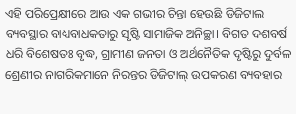ଏହି ପରିପ୍ରେକ୍ଷୀରେ ଆଉ ଏକ ଗଭୀର ଚିନ୍ତା ହେଉଛି ଡିଜିଟାଲ ବ୍ୟବସ୍ଥାର ବାଧ୍ୟବାଧକତାରୁ ସୃଷ୍ଟି ସାମାଜିକ ଅନିଚ୍ଛା। ବିଗତ ଦଶବର୍ଷ ଧରି ବିଶେଷତଃ ବୃଦ୍ଧ, ଗ୍ରାମୀଣ ଜନତା ଓ ଅର୍ଥନୈତିକ ଦୃଷ୍ଟିରୁ ଦୁର୍ବଳ ଶ୍ରେଣୀର ନାଗରିକମାନେ ନିରନ୍ତର ଡିଜିଟାଲ୍ ଉପକରଣ ବ୍ୟବହାର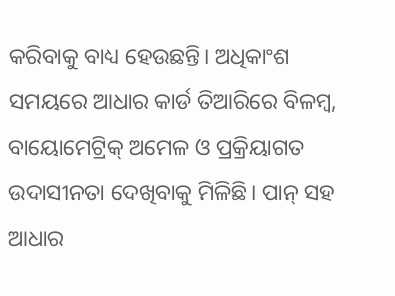କରିବାକୁ ବାଧ୍ୟ ହେଉଛନ୍ତି। ଅଧିକାଂଶ ସମୟରେ ଆଧାର କାର୍ଡ ତିଆରିରେ ବିଳମ୍ବ, ବାୟୋମେଟ୍ରିକ୍ ଅମେଳ ଓ ପ୍ରକ୍ରିୟାଗତ ଉଦାସୀନତା ଦେଖିବାକୁ ମିଳିଛି। ପାନ୍ ସହ ଆଧାର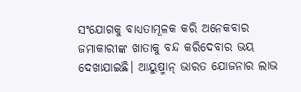ସଂଯୋଗକୁ ବାଧ୍ୟତାମୂଳକ କରି ଅନେକବାର ଜମାକାରୀଙ୍କ ଖାତାକୁ ବନ୍ଦ କରିଦେବାର ଭୟ ଦେଖାଯାଇଛି। ଆୟୁଷ୍ମାନ୍ ଭାରତ ଯୋଜନାର ଲାଭ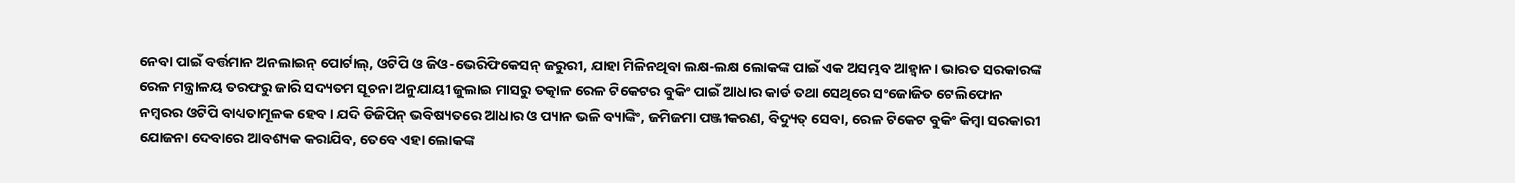ନେବା ପାଇଁ ବର୍ତ୍ତମାନ ଅନଲାଇନ୍ ପୋର୍ଟାଲ୍, ଓଟିପି ଓ ଜିଓ-ଭେରିଫିକେସନ୍ ଜରୁରୀ, ଯାହା ମିଳିନଥିବା ଲକ୍ଷ-ଲକ୍ଷ ଲୋକଙ୍କ ପାଇଁ ଏକ ଅସମ୍ଭବ ଆହ୍ୱାନ। ଭାରତ ସରକାରଙ୍କ ରେଳ ମନ୍ତ୍ରାଳୟ ତରଫରୁ ଜାରି ସଦ୍ୟତମ ସୂଚନା ଅନୁଯାୟୀ ଜୁଲାଇ ମାସରୁ ତତ୍କାଳ ରେଳ ଟିକେଟର ବୁକିଂ ପାଇଁ ଆଧାର କାର୍ଡ ତଥା ସେଥିରେ ସଂଜୋଜିତ ଟେଲିଫୋନ ନମ୍ବରର ଓଟିପି ବାଧ୍ୟତାମୂଳକ ହେବ। ଯଦି ଡିଜିପିନ୍ ଭବିଷ୍ୟତରେ ଆଧାର ଓ‌ ପ୍ୟାନ ଭଳି ବ୍ୟାଙ୍କିଂ, ଜମିଜମା ପଞ୍ଜୀକରଣ, ବିଦ୍ୟୁତ୍ ସେବା, ରେଳ ଟିକେଟ ବୁକିଂ କିମ୍ବା ସରକାରୀ ଯୋଜନା ଦେବାରେ ଆବଶ୍ୟକ କରାଯିବ, ତେବେ ଏହା ଲୋକଙ୍କ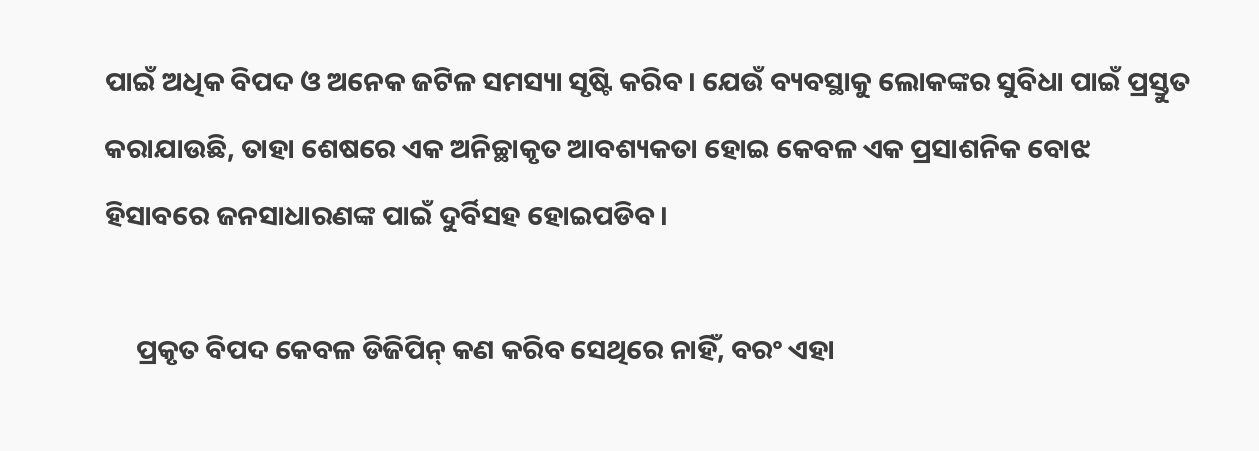ପାଇଁ ଅଧିକ ବିପଦ ଓ ଅନେକ ଜଟିଳ ସମସ୍ୟା ସୃଷ୍ଟି କରିବ। ଯେଉଁ ବ୍ୟବସ୍ଥାକୁ ଲୋକଙ୍କର ସୁବିଧା ପାଇଁ ପ୍ରସ୍ତୁତ କରାଯାଉଛି, ତାହା ଶେଷରେ ଏକ ଅନିଚ୍ଛାକୃତ ଆବଶ୍ୟକତା ହୋଇ କେବଳ ଏକ ପ୍ରସାଶନିକ ବୋଝ ହିସାବରେ ଜନସାଧାରଣଙ୍କ ପାଇଁ ଦୁର୍ବିସହ ହୋଇପଡିବ।

     ପ୍ରକୃତ ବିପଦ କେବଳ ଡିଜିପିନ୍ କଣ କରିବ ସେଥିରେ ନାହିଁ, ବରଂ ଏହା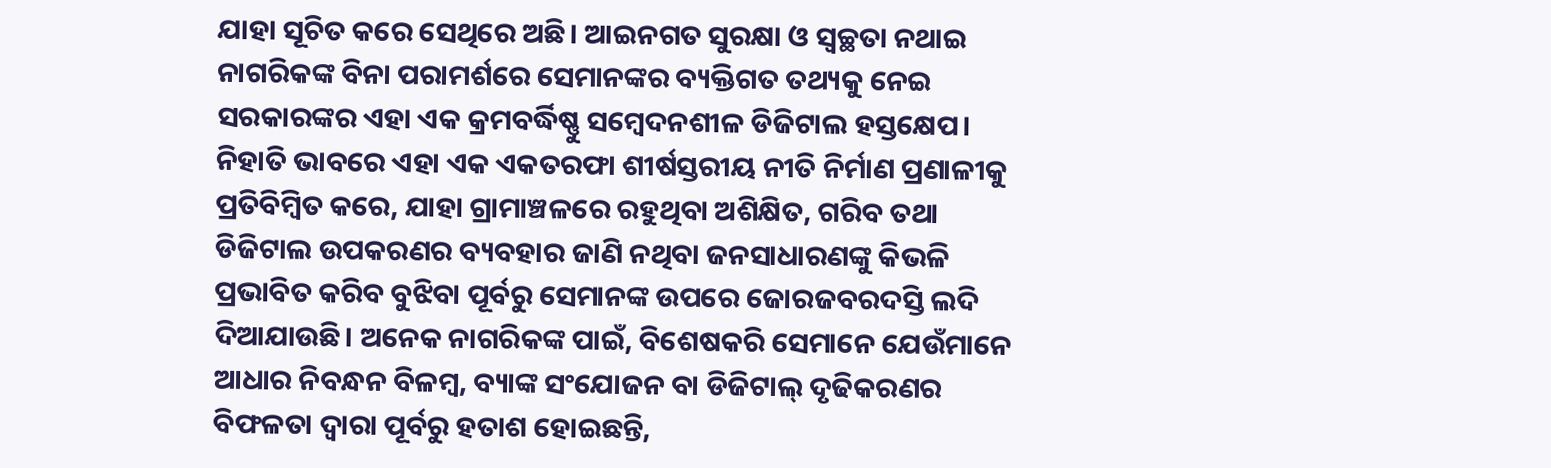ଯାହା ସୂଚିତ କରେ ସେଥିରେ ଅଛି। ଆଇନଗତ ସୁରକ୍ଷା ଓ ସ୍ୱଚ୍ଛତା ନଥାଇ ନାଗରିକଙ୍କ ବିନା‌ ପରାମର୍ଶରେ ସେମାନଙ୍କର ବ୍ୟକ୍ତିଗତ ତଥ୍ୟକୁ ନେଇ ସରକାରଙ୍କର ଏହା ଏକ କ୍ରମବର୍ଦ୍ଧିଷ୍ଣୁ ସମ୍ବେଦନଶୀଳ ଡିଜିଟାଲ ହସ୍ତକ୍ଷେପ। ନିହାତି ଭାବରେ ଏହା ଏକ ଏକତରଫା ଶୀର୍ଷସ୍ତରୀୟ ନୀତି ନିର୍ମାଣ ପ୍ରଣାଳୀକୁ ପ୍ରତିବିମ୍ବିତ କରେ, ଯାହା ଗ୍ରାମାଞ୍ଚଳରେ ରହୁଥିବା ଅଶିକ୍ଷିତ, ଗରିବ ତଥା ଡିଜିଟାଲ ଉପକରଣର ବ୍ୟବହାର ଜାଣି ନଥିବା ଜନସାଧାରଣଙ୍କୁ କିଭଳି ପ୍ରଭାବିତ କରିବ ବୁଝିବା ପୂର୍ବରୁ ସେମାନଙ୍କ ଉପରେ ଜୋରଜବରଦସ୍ତି ଲଦି ଦିଆଯାଉଛି। ଅନେକ ନାଗରିକଙ୍କ ପାଇଁ, ବିଶେଷକରି ସେମାନେ ଯେଉଁମାନେ ଆଧାର ନିବନ୍ଧନ ବିଳମ୍ବ, ବ୍ୟାଙ୍କ ସଂଯୋଜନ ବା ଡିଜିଟାଲ୍ ଦୃଢିକରଣର ବିଫଳତା ଦ୍ୱାରା ପୂର୍ବରୁ ହତାଶ ହୋଇଛନ୍ତି,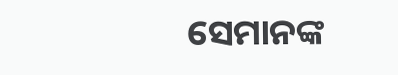ସେମାନଙ୍କ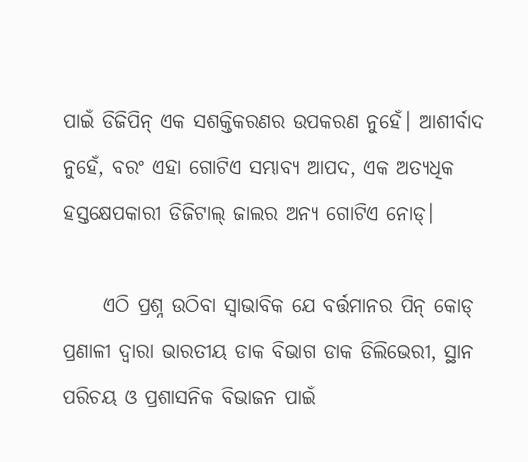ପାଇଁ ଡିଜିପିନ୍ ଏକ ସଶକ୍ତିକରଣର ଉପକରଣ ନୁହେଁ। ଆଶୀର୍ବାଦ ନୁହେଁ, ବରଂ ଏହା ଗୋଟିଏ ସମ୍ଭାବ୍ୟ ଆପଦ, ଏକ ଅତ୍ୟଧିକ ହସ୍ତକ୍ଷେପକାରୀ ଡିଜିଟାଲ୍ ଜାଲର ଅନ୍ୟ ଗୋଟିଏ ନୋଡ୍।

     ଏଠି ପ୍ରଶ୍ନ ଉଠିବା ସ୍ୱାଭାବିକ ଯେ ବର୍ତ୍ତମାନର ପିନ୍ କୋଡ୍ ପ୍ରଣାଳୀ ଦ୍ୱାରା ଭାରତୀୟ ଡାକ ବିଭାଗ ଡାକ ଡିଲିଭେରୀ, ସ୍ଥାନ ପରିଚୟ ଓ ପ୍ରଶାସନିକ ବିଭାଜନ ପାଇଁ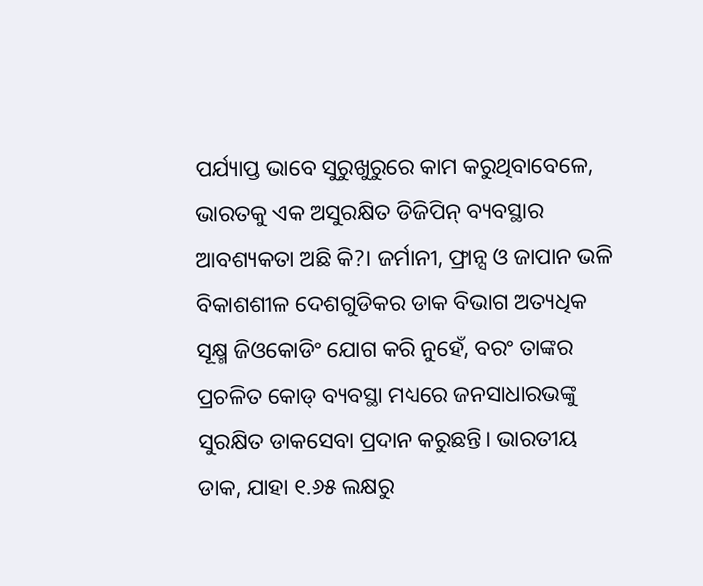ପର୍ଯ୍ୟାପ୍ତ ଭାବେ ସୁରୁଖୁରୁରେ କାମ କରୁଥିବାବେଳେ, ଭାରତକୁ ଏକ ଅସୁରକ୍ଷିତ ଡିଜିପିନ୍ ବ୍ୟବସ୍ଥାର ଆବଶ୍ୟକତା ଅଛି କି?। ଜର୍ମାନୀ, ଫ୍ରାନ୍ସ ଓ ଜାପାନ ଭଳି ବିକାଶଶୀଳ ଦେଶଗୁଡିକର ଡାକ ବିଭାଗ ଅତ୍ୟଧିକ ସୂକ୍ଷ୍ମ ଜିଓକୋଡିଂ ଯୋଗ କରି ନୁହେଁ, ବରଂ ତାଙ୍କର ପ୍ରଚଳିତ କୋଡ୍ ବ୍ୟବସ୍ଥା ମଧ୍ୟରେ ଜନସାଧାରଭଙ୍କୁ ସୁରକ୍ଷିତ ଡାକସେବା ପ୍ରଦାନ‌ କରୁଛନ୍ତି। ଭାରତୀୟ ଡାକ, ଯାହା ୧.୬୫ ଲକ୍ଷରୁ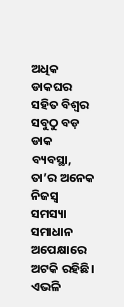ଅଧିକ ଡାକଘର ସହିତ ବିଶ୍ୱର ସବୁଠୁ ବଡ଼ ଡାକ ବ୍ୟବସ୍ଥା, ତା’ର ଅନେକ ନିଜସ୍ଵ ସମସ୍ୟା ସମାଧାନ‌ ଅପେକ୍ଷାରେ ଅଟକି ରହିଛି। ଏଭଳି‌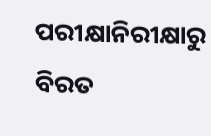ପରୀକ୍ଷାନିରୀକ୍ଷାରୁ ବିରତ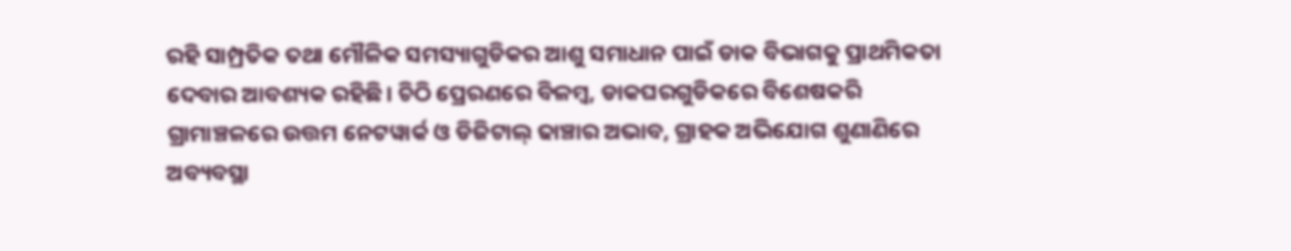ରହି ସାମ୍ପ୍ରତିକ ତଥା ମୌଳିକ ସମସ୍ୟାଗୁଡିକର ଆଶୁ ସମାଧାନ ପାଇଁ ଡାକ ବିଭାଗକୁ ପ୍ରାଥମିକତା ଦେବାର ଆବଶ୍ୟକ ରହିଛି। ଚିଠି ପ୍ରେରଣରେ ବିଳମ୍ବ, ଡାକଘରଗୁଡିକରେ ବିଶେଷକରି ଗ୍ରାମାଞ୍ଚଳରେ ଉତ୍ତମ ନେଟୱାର୍କ ଓ ଡିଜିଟାଲ୍ ଢାଞ୍ଚାର ଅଭାବ, ଗ୍ରାହକ ଅଭିଯୋଗ ଶୁଣାଣିରେ ଅବ୍ୟବସ୍ଥା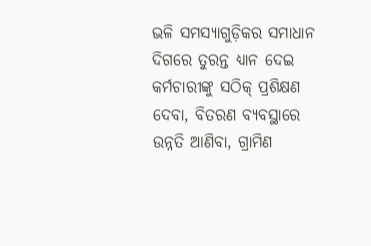ଭଳି ସମସ୍ୟାଗୁଡ଼ିକର ସମାଧାନ ଦିଗରେ ତୁରନ୍ତ ଧ୍ୟାନ ଦେଇ କର୍ମଚାରୀଙ୍କୁ ସଠିକ୍ ପ୍ରଶିକ୍ଷଣ ଦେବା, ବିତରଣ ବ୍ୟବସ୍ଥାରେ ଉନ୍ନତି ଆଣିବା, ଗ୍ରାମିଣ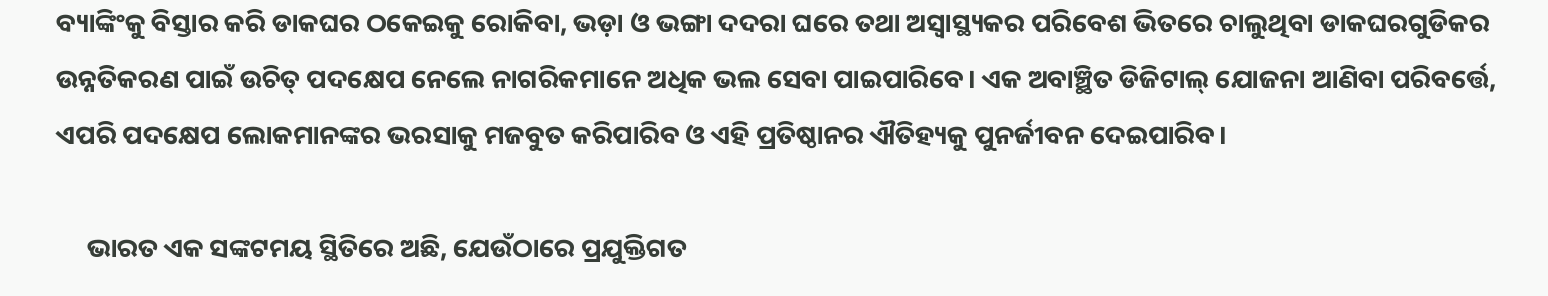ବ୍ୟାଙ୍କିଂକୁ ବିସ୍ତାର କରି ଡାକଘର ଠକେଇକୁ ରୋକିବା, ଭଡ଼ା ଓ ଭଙ୍ଗା ଦଦରା ଘରେ ତଥା ଅସ୍ୱାସ୍ଥ୍ୟକର ପରିବେଶ ଭିତରେ ଚାଲୁଥିବା ଡାକଘରଗୁଡିକର ଉନ୍ନତିକରଣ ପାଇଁ ଉଚିତ୍ ପଦକ୍ଷେପ ନେଲେ ନାଗରିକମାନେ ଅଧିକ ଭଲ ସେବା ପାଇପାରିବେ। ଏକ ଅବାଞ୍ଛିତ ଡିଜିଟାଲ୍ ଯୋଜନା ଆଣିବା ପରିବର୍ତ୍ତେ, ଏପରି ପଦକ୍ଷେପ ଲୋକମାନଙ୍କର ଭରସାକୁ ମଜବୁତ କରିପାରିବ ଓ ଏହି ପ୍ରତିଷ୍ଠାନର ଐତିହ୍ୟକୁ ପୁନର୍ଜୀବନ ଦେଇପାରିବ।

     ଭାରତ ଏକ ସଙ୍କଟମୟ ସ୍ଥିତିରେ ଅଛି, ଯେଉଁଠାରେ ପ୍ରଯୁକ୍ତିଗତ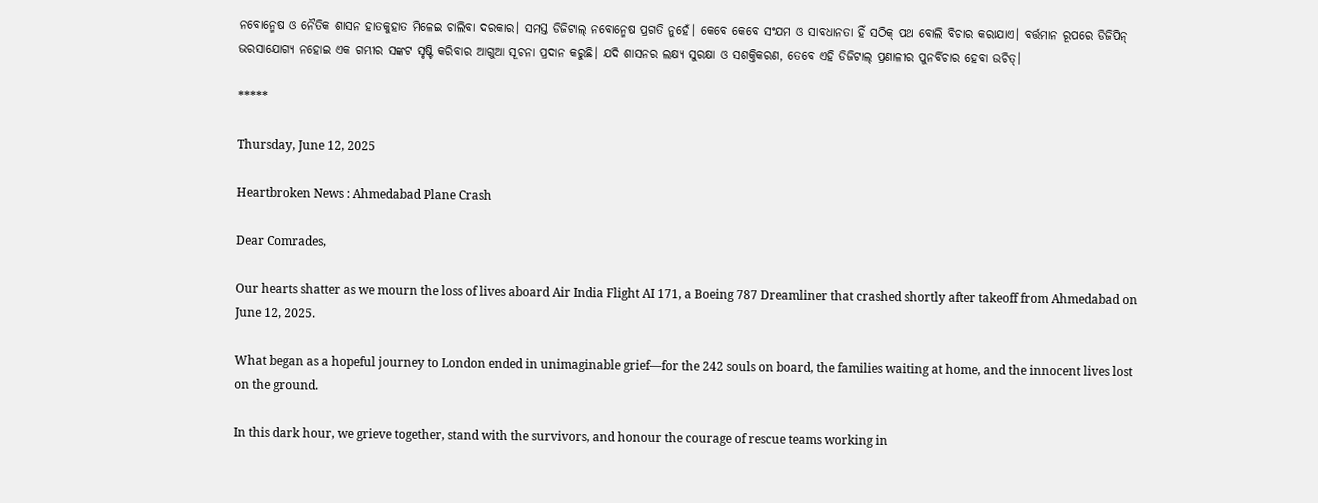ନବୋନ୍ମେଷ ଓ ନୈତିକ ଶାସନ ହାତକୁ‌ହାତ ମିଳେଇ ଚାଲିବା ଦରକାର। ସମସ୍ତ ଡିଜିଟାଲ୍ ନବୋନ୍ମେଷ ପ୍ରଗତି ନୁହେଁ। କେବେ କେବେ ସଂଯମ ଓ ସାବଧାନତା ହିଁ ସଠିକ୍ ପଥ ବୋଲି ବିଚାର‌ କରାଯାଏ। ବର୍ତ୍ତମାନ ରୂପରେ‌ ଡିଜିପିନ୍ ଭରସାଯୋଗ୍ୟ ନହୋଇ ଏକ ଗମ୍ଭୀର ସଙ୍କଟ ସୃଷ୍ଟି କରିବାର ଆଗୁଆ ସୂଚନା ପ୍ରଦାନ‌ କରୁଛି। ଯଦି ଶାସନର ଲକ୍ଷ୍ୟ ସୁରକ୍ଷା ଓ ସଶକ୍ତିକରଣ, ତେବେ ଏହି ଡିଜିଟାଲ୍ ପ୍ରଣାଳୀର ପୁନର୍ବିଚାର ହେବା ଉଚିତ୍।

*****

Thursday, June 12, 2025

Heartbroken News : Ahmedabad Plane Crash

Dear Comrades,

Our hearts shatter as we mourn the loss of lives aboard Air India Flight AI 171, a Boeing 787 Dreamliner that crashed shortly after takeoff from Ahmedabad on June 12, 2025.

What began as a hopeful journey to London ended in unimaginable grief—for the 242 souls on board, the families waiting at home, and the innocent lives lost on the ground.

In this dark hour, we grieve together, stand with the survivors, and honour the courage of rescue teams working in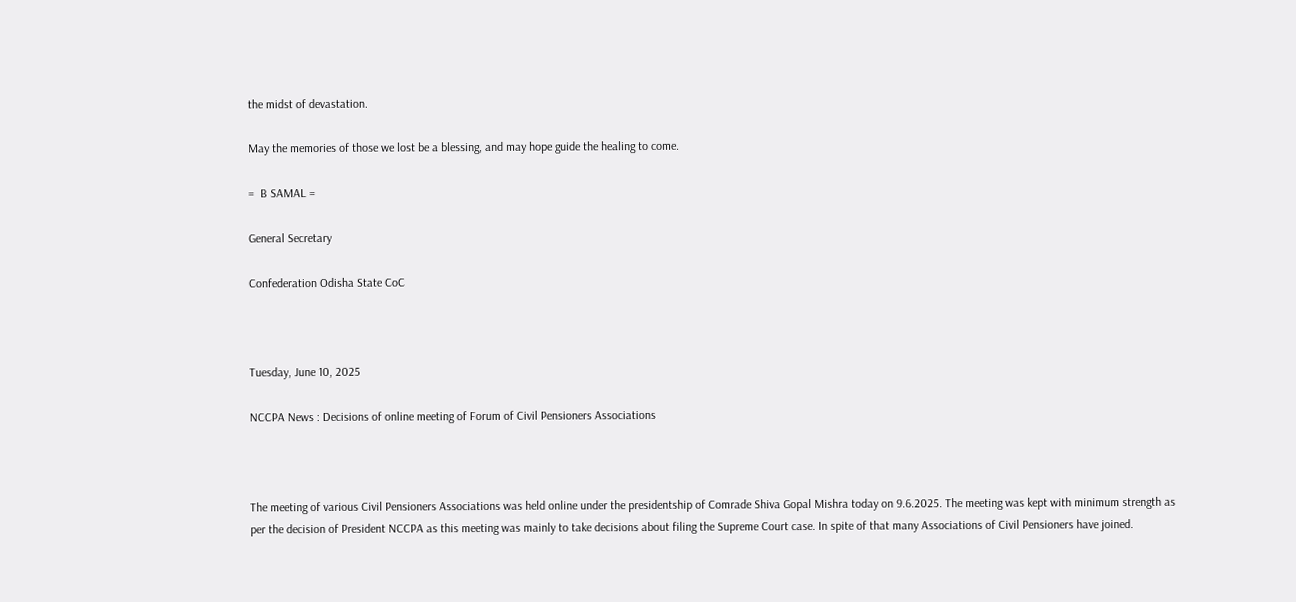the midst of devastation.

May the memories of those we lost be a blessing, and may hope guide the healing to come.

=  B SAMAL =

General Secretary

Confederation Odisha State CoC



Tuesday, June 10, 2025

NCCPA News : Decisions of online meeting of Forum of Civil Pensioners Associations



The meeting of various Civil Pensioners Associations was held online under the presidentship of Comrade Shiva Gopal Mishra today on 9.6.2025. The meeting was kept with minimum strength as per the decision of President NCCPA as this meeting was mainly to take decisions about filing the Supreme Court case. In spite of that many Associations of Civil Pensioners have joined.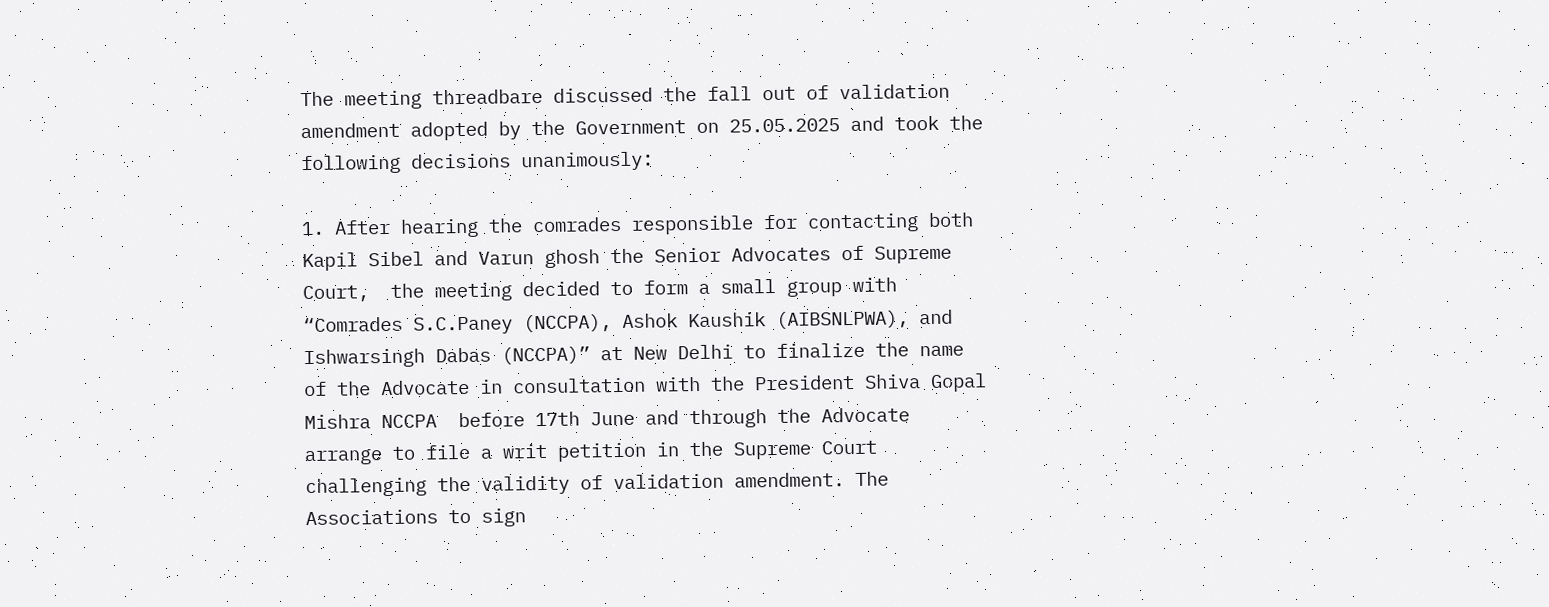The meeting threadbare discussed the fall out of validation amendment adopted by the Government on 25.05.2025 and took the following decisions unanimously:

1. After hearing the comrades responsible for contacting both Kapil Sibel and Varun ghosh the Senior Advocates of Supreme Court,  the meeting decided to form a small group with “Comrades S.C.Paney (NCCPA), Ashok Kaushik (AIBSNLPWA), and Ishwarsingh Dabas (NCCPA)” at New Delhi to finalize the name of the Advocate in consultation with the President Shiva Gopal Mishra NCCPA  before 17th June and through the Advocate arrange to file a writ petition in the Supreme Court challenging the validity of validation amendment. The Associations to sign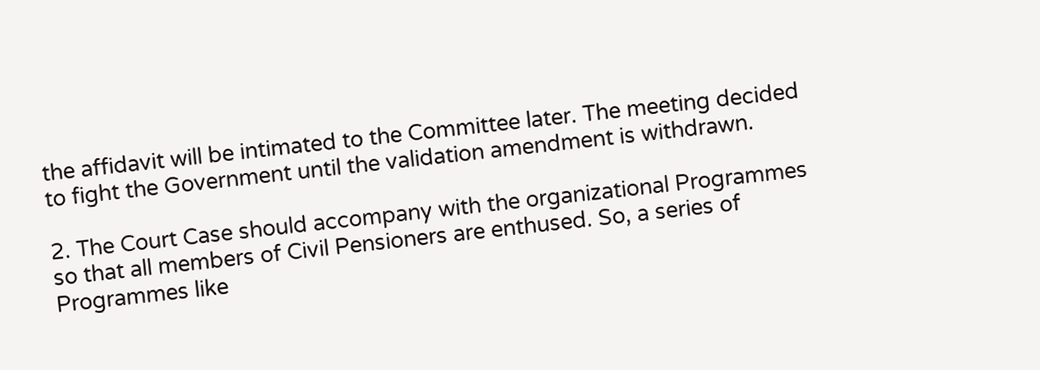the affidavit will be intimated to the Committee later. The meeting decided to fight the Government until the validation amendment is withdrawn.

2. The Court Case should accompany with the organizational Programmes so that all members of Civil Pensioners are enthused. So, a series of Programmes like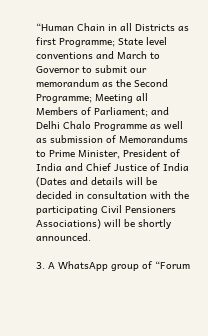“Human Chain in all Districts as first Programme; State level conventions and March to Governor to submit our memorandum as the Second Programme; Meeting all Members of Parliament; and Delhi Chalo Programme as well as submission of Memorandums to Prime Minister, President of India and Chief Justice of India (Dates and details will be decided in consultation with the participating Civil Pensioners Associations) will be shortly announced.

3. A WhatsApp group of “Forum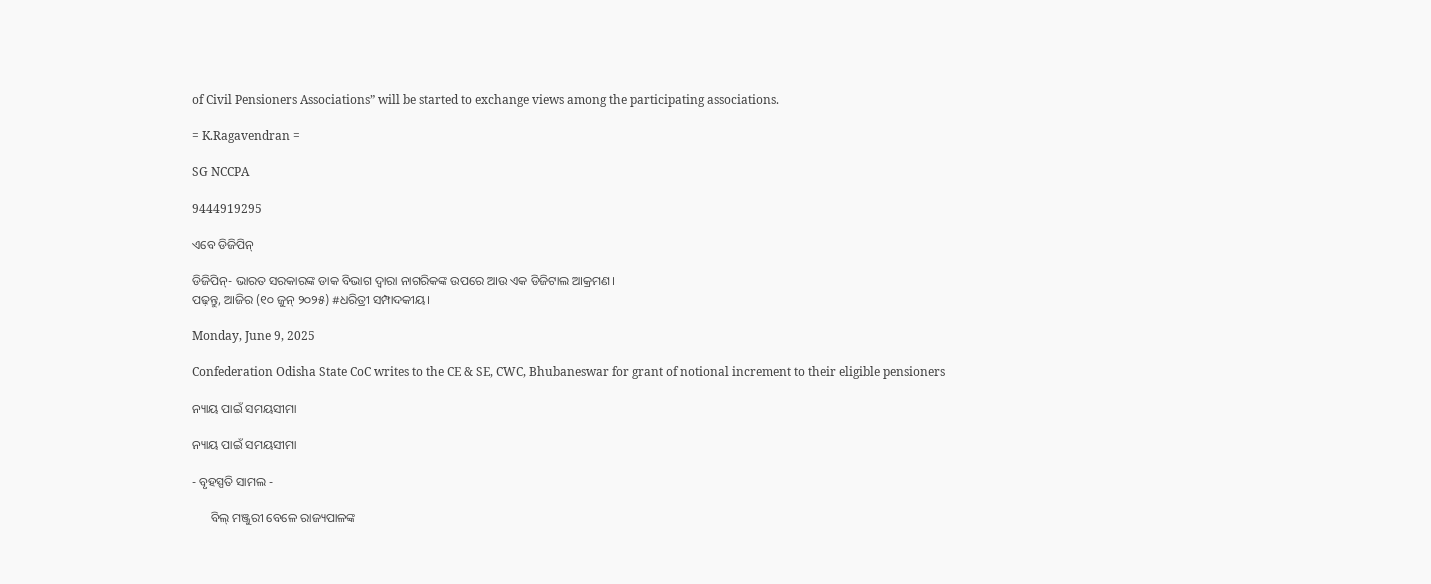of Civil Pensioners Associations” will be started to exchange views among the participating associations.

= K.Ragavendran =

SG NCCPA

9444919295

ଏବେ ଡିଜିପିନ୍

ଡିଜିପିନ୍- ଭାରତ ସରକାରଙ୍କ ଡାକ ବିଭାଗ ଦ୍ୱାରା ନାଗରିକଙ୍କ ଉପରେ ଆଉ ଏକ ଡିଜିଟାଲ ଆକ୍ରମଣ।
ପଢ଼ନ୍ତୁ, ଆଜିର (୧୦ ଜୁନ୍ ୨୦୨୫) #ଧରିତ୍ରୀ ସମ୍ପାଦକୀୟ।

Monday, June 9, 2025

Confederation Odisha State CoC writes to the CE & SE, CWC, Bhubaneswar for grant of notional increment to their eligible pensioners

ନ୍ୟାୟ ପାଇଁ ସମୟସୀମା

ନ୍ୟାୟ ପାଇଁ ସମୟସୀମା

- ବୃହସ୍ପତି ସାମଲ -

      ବିଲ୍ ମଞ୍ଜୁରୀ ବେଳେ ରାଜ୍ୟପାଳଙ୍କ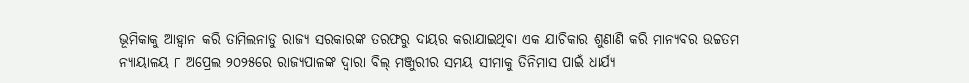ଭୂମିକାକୁ ଆହ୍ୱାନ କରି ତାମିଲନାଡୁ ରାଜ୍ୟ ସରକାରଙ୍କ ତରଫରୁ ଦାୟର‌ କରାଯାଇଥିବା ଏକ ଯାଚିକାର ଶୁଣାଣି କରି ମାନ୍ୟବର ଉଚ୍ଚତମ ନ୍ୟାୟାଳୟ ୮ ଅପ୍ରେଲ ୨୦୨୫ରେ ରାଜ୍ୟପାଳଙ୍କ ଦ୍ୱାରା ବିଲ୍ ମଞ୍ଜୁରୀର ସମୟ ସୀମାକୁ ତିନିମାସ ପାଇଁ ଧାର୍ଯ୍ୟ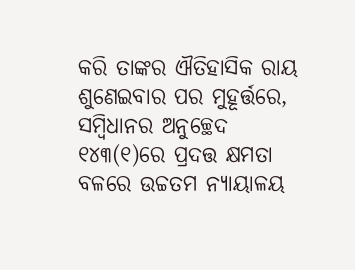କରି ତାଙ୍କର ଐତିହାସିକ ରାୟ ଶୁଣେଇବାର‌ ପର ମୁହୂର୍ତ୍ତରେ, ସମ୍ବିଧାନର ଅନୁଚ୍ଛେଦ ୧୪୩(୧)ରେ ପ୍ରଦତ୍ତ କ୍ଷମତା ବଳରେ ଉଚ୍ଚତମ ନ୍ୟାୟାଳୟ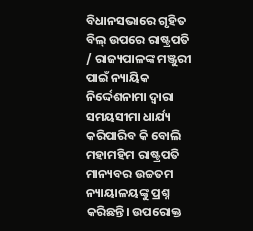ବିଧାନସଭାରେ ଗୃହିତ ବିଲ୍ ଉପରେ ରାଷ୍ଟ୍ରପତି / ରାଜ୍ୟପାଳଙ୍କ ମଞ୍ଜୁରୀ ପାଇଁ ନ୍ୟାୟିକ ନିର୍ଦ୍ଦେଶନାମା ଦ୍ୱାରା ସମୟସୀମା ଧାର୍ଯ୍ୟ କରିପାରିବ କି ବୋଲି ମହାମହିମ ରାଷ୍ଟ୍ରପତି ମାନ୍ୟବର ଉଚ୍ଚତମ ନ୍ୟାୟାଳୟଙ୍କୁ ପ୍ରଶ୍ନ କରିଛନ୍ତି। ଉପରୋକ୍ତ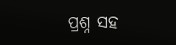ପ୍ରଶ୍ନ ସହ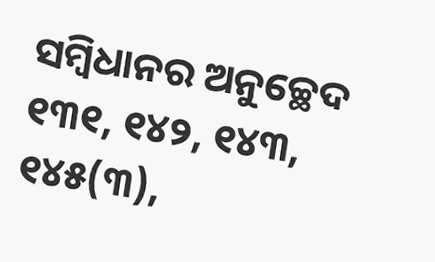ସମ୍ବିଧାନର ଅନୁଚ୍ଛେଦ ୧୩୧, ୧୪୨, ୧୪୩, ୧୪୫(୩),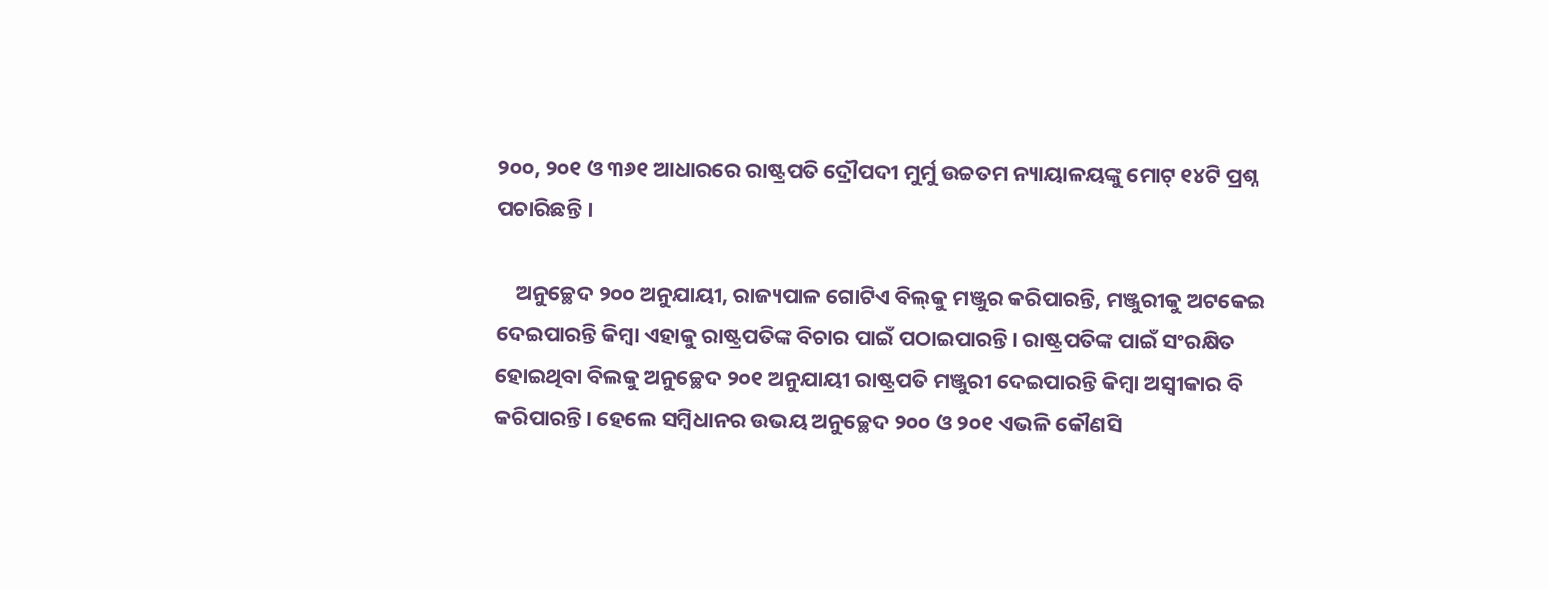୨୦୦, ୨୦୧ ଓ ୩୬୧ ଆଧାରରେ ରାଷ୍ଟ୍ରପତି ଦ୍ରୌପଦୀ ମୁର୍ମୁ ଉଚ୍ଚତମ ନ୍ୟାୟାଳୟଙ୍କୁ ମୋଟ୍ ୧୪ଟି ପ୍ରଶ୍ନ ପଚାରିଛନ୍ତି ।

    ଅନୁଚ୍ଛେଦ ୨୦୦ ଅନୁଯାୟୀ, ରାଜ୍ୟପାଳ ଗୋଟିଏ ବିଲ୍‌କୁ ମଞ୍ଜୁର କରିପାରନ୍ତି, ମଞ୍ଜୁରୀକୁ ଅଟକେଇ ଦେଇପାରନ୍ତି କିମ୍ବା ଏହାକୁ ରାଷ୍ଟ୍ରପତିଙ୍କ ବିଚାର ପାଇଁ ପଠାଇପାରନ୍ତି। ରାଷ୍ଟ୍ରପତିଙ୍କ ପାଇଁ ସଂରକ୍ଷିତ ହୋଇଥିବା ବିଲକୁ ଅନୁଚ୍ଛେଦ ୨୦୧ ଅନୁଯାୟୀ ରାଷ୍ଟ୍ରପତି ମଞ୍ଜୁରୀ ଦେଇପାରନ୍ତି କିମ୍ବା ଅସ୍ୱୀକାର ବି କରିପାରନ୍ତି। ହେଲେ ସମ୍ବିଧାନର ଉଭୟ ଅନୁଚ୍ଛେଦ ୨୦୦ ଓ ୨୦୧ ଏଭଳି କୌଣସି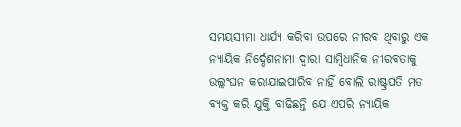ସମୟସୀମା ଧାର୍ଯ୍ୟ କରିବା ଉପରେ ନୀରବ ଥିବାରୁ ଏକ ନ୍ୟାୟିକ ନିର୍ଦ୍ଦେଶନାମା ଦ୍ୱାରା ସାମ୍ବିଧାନିକ ନୀରବତାକୁ ଉଲ୍ଲଂଘନ କରାଯାଇପାରିବ ନାହିଁ ବୋଲି ରାଷ୍ଟ୍ରପତି ମତ ବ୍ୟକ୍ତ କରି‌ ଯୁକ୍ତି ବାଢିଛନ୍ତି ଯେ ଏପରି ନ୍ୟାୟିକ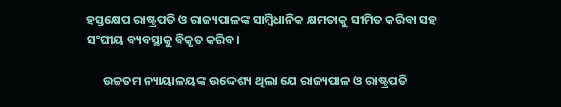ହସ୍ତକ୍ଷେପ ରାଷ୍ଟ୍ରପତି ଓ ରାଜ୍ୟପାଳଙ୍କ ସାମ୍ବିଧାନିକ କ୍ଷମତାକୁ ସୀମିତ କରିବା ସହ ସଂଘୀୟ ବ୍ୟବସ୍ଥାକୁ ବିକୃତ କରିବ।

      ଉଚ୍ଚତମ ନ୍ୟାୟାଳୟଙ୍କ‌ ଉଦ୍ଦେଶ୍ୟ ଥିଲା ଯେ ରାଜ୍ୟପାଳ ଓ ରାଷ୍ଟ୍ରପତି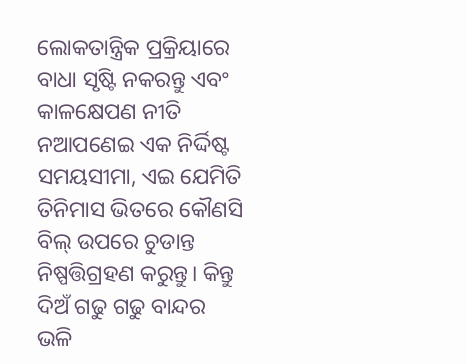ଲୋକତାନ୍ତ୍ରିକ ପ୍ରକ୍ରିୟାରେ ବାଧା ସୃଷ୍ଟି ନକରନ୍ତୁ ଏବଂ କାଳକ୍ଷେପଣ‌ ନୀତି ନଆପଣେଇ ଏକ ନିର୍ଦ୍ଦିଷ୍ଟ ସମୟସୀମା, ଏଇ ଯେମିତି ତିନିମାସ ଭିତରେ କୌଣସି ବିଲ୍ ଉପରେ ଚୁଡାନ୍ତ ନିଷ୍ପତ୍ତି‌ଗ୍ରହଣ କରୁନ୍ତୁ। କିନ୍ତୁ ଦିଅଁ ଗଢୁ ଗଢୁ ବାନ୍ଦର ଭଳି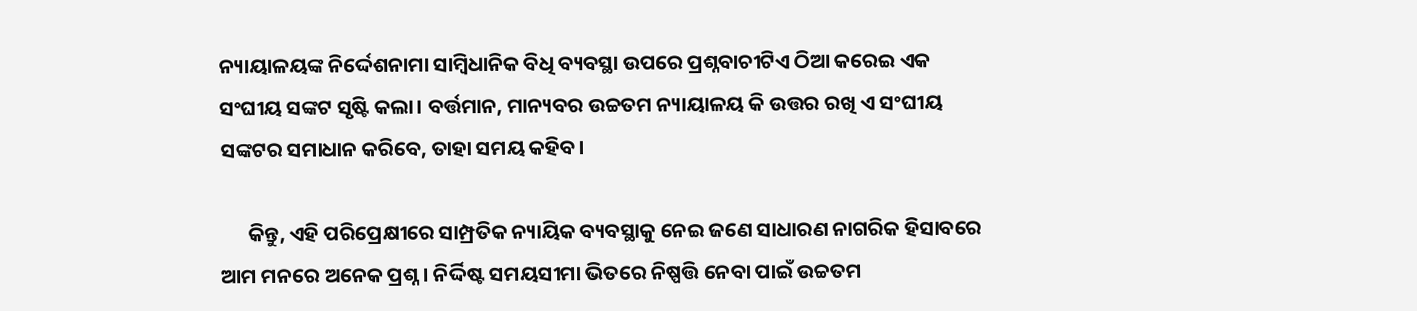ନ୍ୟାୟାଳୟଙ୍କ ନିର୍ଦ୍ଦେଶନାମା ସାମ୍ବିଧାନିକ ବିଧି ବ୍ୟବସ୍ଥା ଉପରେ ପ୍ରଶ୍ନବାଚୀଟିଏ ଠିଆ କରେଇ ଏକ ସଂଘୀୟ ସଙ୍କଟ ସୃଷ୍ଟି କଲା। ବର୍ତ୍ତମାନ, ମାନ୍ୟବର ଉଚ୍ଚତମ ନ୍ୟାୟାଳୟ କି ଉତ୍ତର ରଖି ଏ ସଂଘୀୟ ସଙ୍କଟର ସମାଧାନ‌ କରିବେ, ତାହା ସମୟ‌ କହିବ।

      କିନ୍ତୁ, ଏହି ପରିପ୍ରେକ୍ଷୀରେ ସାମ୍ପ୍ରତିକ ନ୍ୟାୟିକ ବ୍ୟବସ୍ଥାକୁ ନେଇ ଜଣେ ସାଧାରଣ ନାଗରିକ ହିସାବରେ ଆମ ମନରେ ଅନେକ ପ୍ରଶ୍ନ। ନିର୍ଦ୍ଦିଷ୍ଟ ସମୟସୀମା ଭିତରେ ନିଷ୍ପତ୍ତି ନେବା ପାଇଁ ଉଚ୍ଚତମ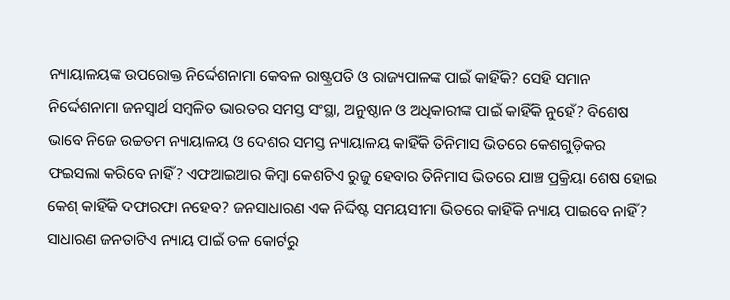ନ୍ୟାୟାଳୟଙ୍କ‌ ଉପରୋକ୍ତ ନିର୍ଦ୍ଦେଶନାମା କେବଳ ରାଷ୍ଟ୍ରପତି ଓ ରାଜ୍ୟପାଳଙ୍କ ପାଇଁ କାହିଁକି? ସେହି ସମାନ ନିର୍ଦ୍ଦେଶନାମା ଜନସ୍ୱାର୍ଥ ସମ୍ବଳିତ ଭାରତର ସମସ୍ତ ସଂସ୍ଥା, ଅନୁଷ୍ଠାନ ଓ ଅଧିକାରୀଙ୍କ ପାଇଁ କାହିଁକି ନୁହେଁ? ବିଶେଷ ଭାବେ ନିଜେ ଉଚ୍ଚତମ ନ୍ୟାୟାଳୟ ଓ ଦେଶର ସମସ୍ତ ନ୍ୟାୟାଳୟ କାହିଁକି ତିନିମାସ ଭିତରେ କେଶଗୁଡ଼ିକର ଫଇସଲା କରିବେ ନାହିଁ? ଏଫଆଇଆର କିମ୍ବା କେଶଟିଏ ରୁଜୁ ହେବାର ତିନିମାସ ଭିତରେ ଯାଞ୍ଚ ପ୍ରକ୍ରିୟା ଶେଷ ହୋଇ କେଶ୍ କାହିଁକି ଦଫାରଫା ନହେବ? ଜନସାଧାରଣ ଏକ ନିର୍ଦ୍ଦିଷ୍ଟ ସମୟସୀମା ଭିତରେ କାହିଁକି ନ୍ୟାୟ ପାଇବେ ନାହିଁ? ସାଧାରଣ ଜନତାଟିଏ ନ୍ୟାୟ ପାଇଁ ତଳ କୋର୍ଟରୁ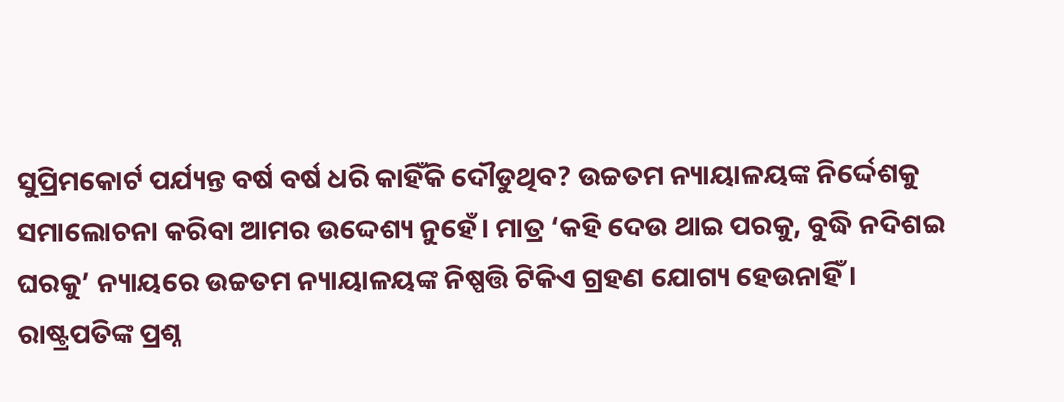ସୁପ୍ରିମକୋର୍ଟ ପର୍ଯ୍ୟନ୍ତ ବର୍ଷ ବର୍ଷ ଧରି କାହିଁକି ଦୌଡୁଥିବ? ଉଚ୍ଚତମ ନ୍ୟାୟାଳୟଙ୍କ ନିର୍ଦ୍ଦେଶକୁ ସମାଲୋଚନା କରିବା ଆମର ଉଦ୍ଦେଶ୍ୟ ନୁହେଁ। ମାତ୍ର ‘କହି ଦେଉ ଥାଇ ପରକୁ, ବୁଦ୍ଧି ନଦିଶଇ ଘରକୁ’ ନ୍ୟାୟରେ ଉଚ୍ଚତମ ନ୍ୟାୟାଳୟଙ୍କ ନିଷ୍ପତ୍ତି ଟିକିଏ ଗ୍ରହଣ ଯୋଗ୍ୟ ହେଉନାହିଁ। ରାଷ୍ଟ୍ରପତିଙ୍କ ପ୍ରଶ୍ନ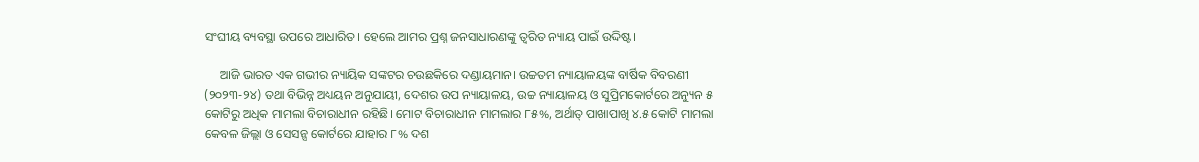ସଂଘୀୟ ବ୍ୟବସ୍ଥା ଉପରେ ଆଧାରିତ। ହେଲେ ଆମର ପ୍ରଶ୍ନ ଜନସାଧାରଣଙ୍କୁ ତ୍ୱରିତ ନ୍ୟାୟ ପାଇଁ ଉଦ୍ଦିଷ୍ଟ।

     ଆଜି ଭାରତ ଏକ ଗଭୀର ନ୍ୟାୟିକ ସଙ୍କଟର ଚଉଛକିରେ ଦଣ୍ଡାୟମାନ। ଉଚ୍ଚତମ ନ୍ୟାୟାଳୟଙ୍କ ବାର୍ଷିକ ବିବରଣୀ (୨୦୨୩-୨୪) ତଥା ବିଭିନ୍ନ ଅଧ୍ୟୟନ ଅନୁଯାୟୀ, ଦେଶର ଉପ ନ୍ୟାୟାଳୟ, ଉଚ୍ଚ ନ୍ୟାୟାଳୟ ଓ ସୁପ୍ରିମକୋର୍ଟରେ ଅନ୍ୟୁନ ୫ କୋଟିରୁ ଅଧିକ ମାମଲା ବିଚାରାଧୀନ ରହିଛି। ମୋଟ ବିଚାରାଧୀନ ମାମଲାର ୮୫%, ଅର୍ଥାତ୍ ପାଖାପାଖି ୪.୫ କୋଟି ମାମଲା କେବଳ ଜିଲ୍ଲା ଓ ସେସନ୍ସ କୋର୍ଟରେ ଯାହାର ୮% ଦଶ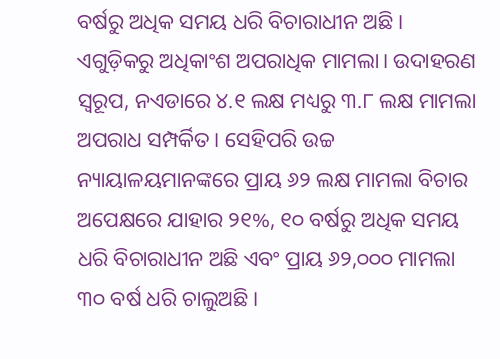ବର୍ଷରୁ ଅଧିକ ସମୟ ଧରି ବିଚାରାଧୀନ ଅଛି। ଏଗୁଡ଼ିକରୁ ଅଧିକାଂଶ ଅପରାଧିକ ମାମଲା। ଉଦାହରଣ ସ୍ୱରୂପ, ନଏଡାରେ ୪.୧ ଲକ୍ଷ ମଧ୍ୟରୁ ୩.୮ ଲକ୍ଷ ମାମଲା ଅପରାଧ ସମ୍ପର୍କିତ। ସେହିପରି ଉଚ୍ଚ ନ୍ୟାୟାଳୟମାନଙ୍କରେ ପ୍ରାୟ ୬୨ ଲକ୍ଷ ମାମଲା ବିଚାର ଅପେକ୍ଷରେ ଯାହାର ୨୧%, ୧୦ ବର୍ଷରୁ ଅଧିକ ସମୟ ଧରି ବିଚାରାଧୀନ ଅଛି ଏବଂ ପ୍ରାୟ ୬୨,୦୦୦ ମାମଲା ୩୦ ବର୍ଷ ଧରି ଚାଲୁଅଛି।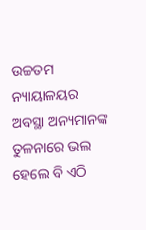ଉଚ୍ଚତମ ନ୍ୟାୟାଳୟର ଅବସ୍ଥା ଅନ୍ୟମାନଙ୍କ ତୁଳନାରେ ଭଲ ହେଲେ ବି ଏଠି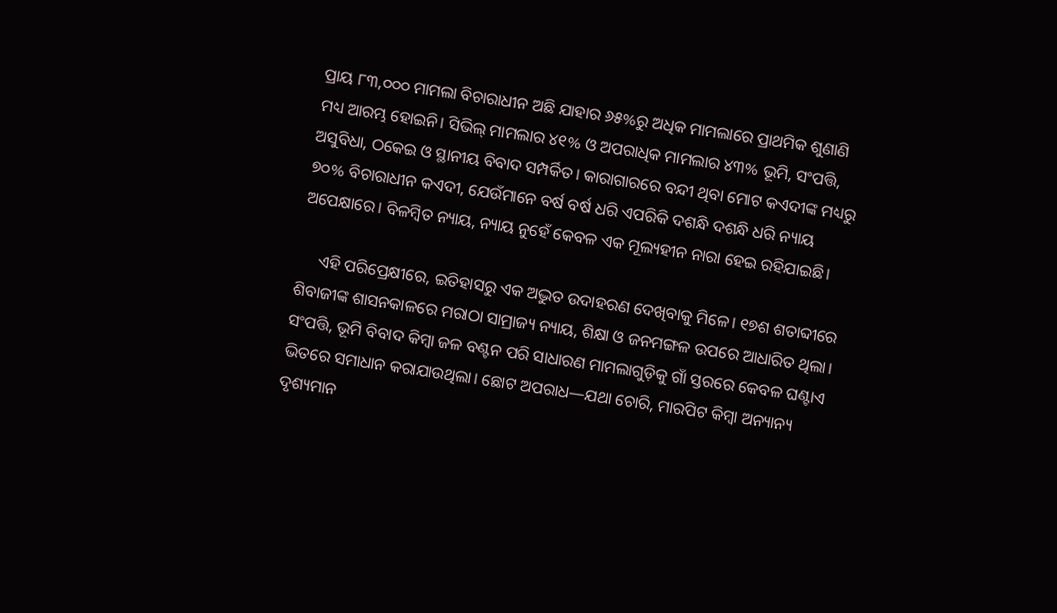ପ୍ରାୟ ୮୩,୦୦୦ ମାମଲା ବିଚାରାଧୀନ ଅଛି ଯାହାର ୬୫%ରୁ ଅଧିକ ମାମଲାରେ ପ୍ରାଥମିକ ଶୁଣାଣି ମଧ୍ୟ ଆରମ୍ଭ ହୋଇନି। ସିଭିଲ୍ ମାମଲାର ୪୧% ଓ ଅପରାଧିକ ମାମଲାର ୪୩% ଭୂମି, ସଂପତ୍ତି, ଅସୁବିଧା, ଠକେଇ ଓ ସ୍ଥାନୀୟ ବିବାଦ ସମ୍ପର୍କିତ। କାରାଗାରରେ ବନ୍ଦୀ ଥିବା ମୋଟ କଏଦୀଙ୍କ ମଧ୍ୟରୁ ୭୦% ବିଚାରାଧୀନ କଏଦୀ, ଯେଉଁମାନେ ବର୍ଷ ବର୍ଷ ଧରି ଏପରିକି ଦଶନ୍ଧି ଦଶନ୍ଧି ଧରି ନ୍ୟାୟ ଅପେକ୍ଷାରେ। ବିଳମ୍ବିତ ନ୍ୟାୟ, ନ୍ୟାୟ ନୁହେଁ କେବଳ ଏକ ମୂଲ୍ୟହୀନ ନାରା ହେଇ ରହିଯାଇଛି।

     ଏହି ପରିପ୍ରେକ୍ଷୀରେ, ଇତିହାସରୁ ଏକ ଅଦ୍ଭୁତ ଉଦାହରଣ ଦେଖିବାକୁ ମିଳେ। ୧୭ଶ ଶତାବ୍ଦୀରେ ଶିବାଜୀଙ୍କ ଶାସନକାଳରେ ମରାଠା ସାମ୍ରାଜ୍ୟ ନ୍ୟାୟ, ଶିକ୍ଷା ଓ ଜନମଙ୍ଗଳ ଉପରେ ଆଧାରିତ ଥିଲା। ସଂପତ୍ତି, ଭୂମି ବିବାଦ କିମ୍ବା ଜଳ ବଣ୍ଟନ ପରି ସାଧାରଣ ମାମଲାଗୁଡ଼ିକୁ ଗାଁ ସ୍ତରରେ କେବଳ ଘଣ୍ଟାଏ ଭିତରେ ସମାଧାନ କରାଯାଉଥିଲା। ଛୋଟ ଅପରାଧ—ଯଥା ଚୋରି, ମାରପିଟ କିମ୍ବା ଅନ୍ୟାନ୍ୟ ଦୃଶ୍ୟମାନ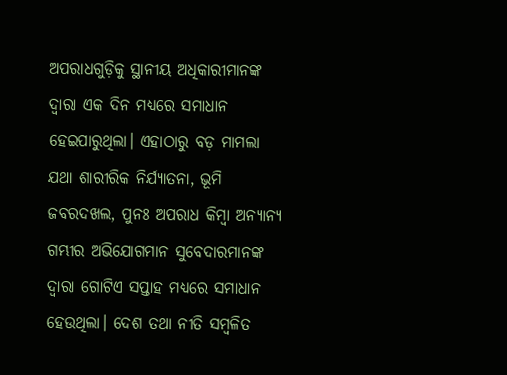ଅପରାଧଗୁଡ଼ିକୁ ସ୍ଥାନୀୟ ଅଧିକାରୀମାନଙ୍କ ଦ୍ୱାରା ଏକ ଦିନ ମଧ୍ୟରେ ସମାଧାନ ହେଇପାରୁଥିଲା। ଏହାଠାରୁ ବଡ଼ ମାମଲା ଯଥା ଶାରୀରିକ ନିର୍ଯ୍ୟାତନା, ଭୂମି ଜବରଦଖଲ, ପୁନଃ ଅପରାଧ କିମ୍ବା ଅନ୍ୟାନ୍ୟ ଗମ୍ଭୀର ଅଭିଯୋଗମାନ ସୁବେଦାରମାନଙ୍କ ଦ୍ଵାରା ଗୋଟିଏ ସପ୍ତାହ ମଧ୍ୟରେ ସମାଧାନ ହେଉଥିଲା। ଦେଶ ତଥା ନୀତି ସମ୍ବଳିତ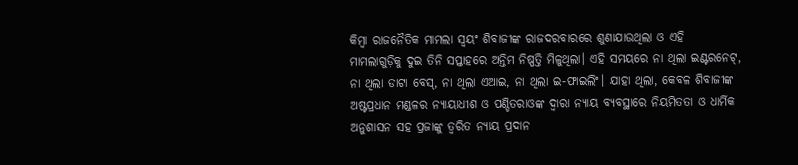କିମ୍ବା ରାଜନୈତିକ ମାମଲା ସ୍ବୟଂ ଶିବାଜୀଙ୍କ ରାଜଦରବାରରେ ଶୁଣାଯାଉଥିଲା ଓ ଏହି ମାମଲାଗୁଡ଼ିକୁ ଦୁଇ ତିନି ସପ୍ତାହରେ ଅନ୍ତିମ ନିଷ୍ପତ୍ତି ମିଳୁଥିଲା। ଏହି ସମୟରେ ନା ଥିଲା ଇଣ୍ଟରନେଟ୍, ନା ଥିଲା ଡାଟା ବେସ୍, ନା ଥିଲା ଏଆଇ, ନା ଥିଲା ଇ-ଫାଇଲିଂ। ଯାହା ଥିଲା, କେବଳ ଶିବାଜୀଙ୍କ ଅଷ୍ଟପ୍ରଧାନ ମଣ୍ଡଳର ନ୍ୟାୟାଧୀଶ ଓ ପଣ୍ଡିତରାଓଙ୍କ ଦ୍ୱାରା ନ୍ୟାୟ ବ୍ୟବସ୍ଥାରେ ନିୟମିତତା ଓ ଧାର୍ମିକ ଅନୁଶାସନ ସହ ପ୍ରଜାଙ୍କୁ ତ୍ୱରିତ ନ୍ୟାୟ ପ୍ରଦାନ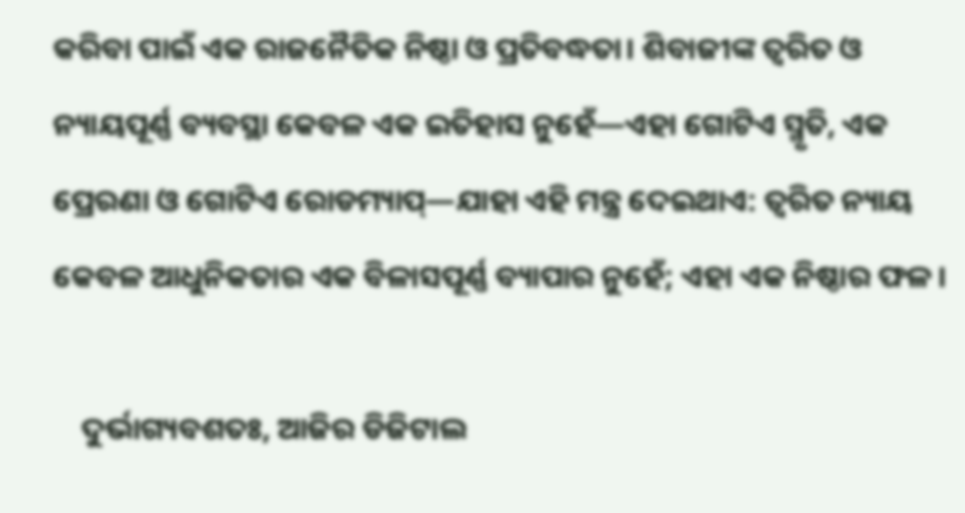କରିବା ପାଇଁ ଏକ ରାଜନୈତିକ ନିଷ୍ଠା ଓ ପ୍ରତିବଦ୍ଧତା। ଶିବାଜୀଙ୍କ ତ୍ୱରିତ ଓ ନ୍ୟାୟପୂର୍ଣ୍ଣ ବ୍ୟବସ୍ଥା କେବଳ ଏକ ଇତିହାସ ନୁହେଁ—ଏହା ଗୋଟିଏ ସ୍ମୃତି, ଏକ ପ୍ରେରଣା ଓ ଗୋଟିଏ ରୋଡମ୍ୟାପ୍—ଯାହା ଏହି ମନ୍ତ୍ର ଦେଇଥାଏ: ତ୍ୱରିତ ନ୍ୟାୟ କେବଳ ଆଧୁନିକତାର ଏକ ବିଳାସପୂର୍ଣ୍ଣ ବ୍ୟାପାର ନୁହେଁ; ଏହା ଏକ ନିଷ୍ଠାର ଫଳ।

    ଦୁର୍ଭାଗ୍ୟବଶତଃ, ଆଜିର ଡିଜିଟାଲ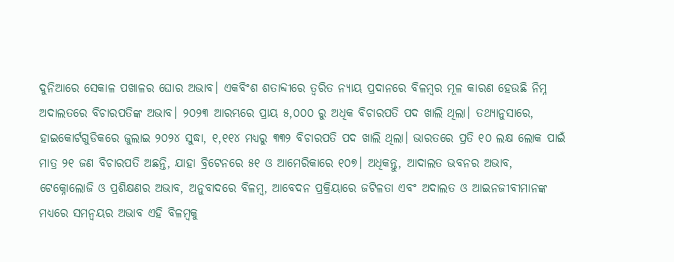ଦୁନିଆରେ ସେକାଳ ପଖାଳର ଘୋର ଅଭାବ। ଏକବିଂଶ ଶତାବ୍ଦୀରେ ତ୍ୱରିତ ନ୍ୟାୟ ପ୍ରଦାନରେ ବିଳମ୍ବର ମୂଳ କାରଣ ହେଉଛି ନିମ୍ନ ଅଦାଲତରେ ବିଚାରପତିଙ୍କ ଅଭାବ। ୨୦୨୩ ଆରମ୍ଭରେ ପ୍ରାୟ ୫,୦୦୦ ରୁ ଅଧିକ ବିଚାରପତି ପଦ ଖାଲି ଥିଲା। ତଥ୍ୟାନୁସାରେ, ହାଇକୋର୍ଟଗୁଡିକରେ ଜୁଲାଇ ୨୦୨୪ ସୁଦ୍ଧା, ୧,୧୧୪ ମଧ୍ୟରୁ ୩୩୨ ବିଚାରପତି ପଦ ଖାଲି ଥିଲା। ଭାରତରେ ପ୍ରତି ୧୦ ଲକ୍ଷ ଲୋକ ପାଇଁ ମାତ୍ର ୨୧ ଜଣ ବିଚାରପତି ଅଛନ୍ତି, ଯାହା ବ୍ରିଟେନରେ ୫୧ ଓ ଆମେରିକାରେ ୧୦୭। ଅଧିକନ୍ତୁ, ଆଦାଲତ ଭବନର ଅଭାବ, ଟେକ୍ନୋଲୋଜି ଓ ପ୍ରଶିକ୍ଷଣର ଅଭାବ, ଅନୁବାଦରେ ବିଳମ୍ବ, ଆବେଦନ ପ୍ରକ୍ରିୟାରେ ଜଟିଳତା ଏବଂ ଅଦାଲତ ଓ ଆଇନଜୀବୀମାନଙ୍କ ମଧ୍ୟରେ ସମନ୍ୱୟର ଅଭାବ ଏହି ବିଳମ୍ବକୁ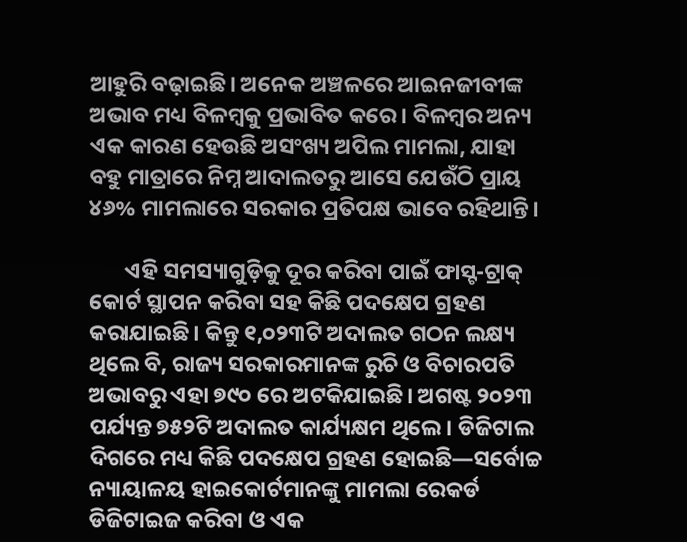ଆହୁରି ବଢ଼ାଇଛି। ଅନେକ ଅଞ୍ଚଳରେ ଆଇନଜୀବୀଙ୍କ ଅଭାବ ମଧ୍ୟ ବିଳମ୍ବକୁ ପ୍ରଭାବିତ କରେ। ବିଳମ୍ବର ଅନ୍ୟ ଏକ କାରଣ ହେଉଛି ଅସଂଖ୍ୟ ଅପିଲ ମାମଲା, ଯାହା ବହୁ ମାତ୍ରାରେ ନିମ୍ନ ଆଦାଲତରୁ ଆସେ ଯେଉଁଠି ପ୍ରାୟ ୪୬% ମାମଲାରେ ସରକାର ପ୍ରତିପକ୍ଷ ଭାବେ ରହିଥାନ୍ତି।

       ଏହି ସମସ୍ୟାଗୁଡ଼ିକୁ ଦୂର କରିବା ପାଇଁ ଫାସ୍ଟ-ଟ୍ରାକ୍ କୋର୍ଟ ସ୍ଥାପନ କରିବା ସହ କିଛି ପଦକ୍ଷେପ ଗ୍ରହଣ କରାଯାଇଛି। କିନ୍ତୁ ୧,୦୨୩ଟି ଅଦାଲତ ଗଠନ ଲକ୍ଷ୍ୟ ଥିଲେ ବି, ରାଜ୍ୟ ସରକାରମାନଙ୍କ ରୁଚି ଓ ବିଚାରପତି ଅଭାବରୁ ଏହା ୭୯୦ ରେ ଅଟକିଯାଇଛି। ଅଗଷ୍ଟ ୨୦୨୩ ପର୍ଯ୍ୟନ୍ତ ୭୫୨ଟି ଅଦାଲତ କାର୍ଯ୍ୟକ୍ଷମ ଥିଲେ। ଡିଜିଟାଲ ଦିଗରେ ମଧ୍ୟ କିଛି ପଦକ୍ଷେପ ଗ୍ରହଣ ହୋଇଛି—ସର୍ବୋଚ୍ଚ ନ୍ୟାୟାଳୟ ହାଇକୋର୍ଟମାନଙ୍କୁ ମାମଲା ରେକର୍ଡ ଡିଜିଟାଇଜ କରିବା ଓ ଏକ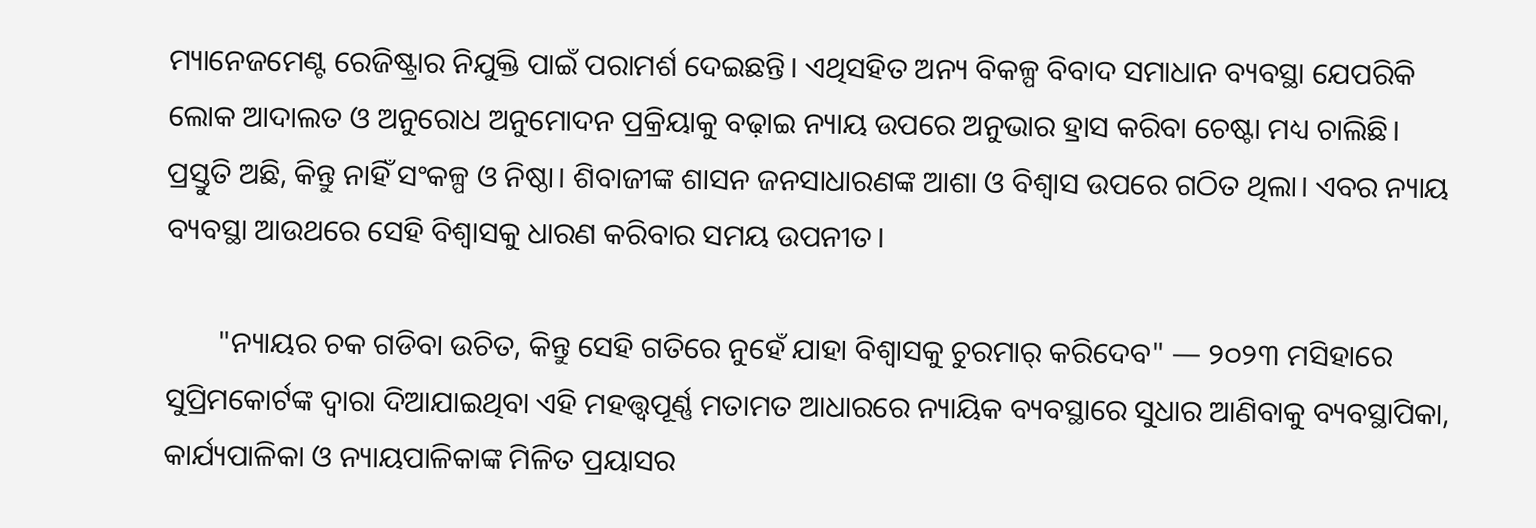ମ୍ୟାନେଜମେଣ୍ଟ ରେଜିଷ୍ଟ୍ରାର ନିଯୁକ୍ତି ପାଇଁ ପରାମର୍ଶ ଦେଇଛନ୍ତି। ଏଥିସହିତ ଅନ୍ୟ ବିକଳ୍ପ ବିବାଦ ସମାଧାନ ବ୍ୟବସ୍ଥା ଯେପରିକି ଲୋକ ଆଦାଲତ ଓ ଅନୁରୋଧ ଅନୁମୋଦନ ପ୍ରକ୍ରିୟାକୁ ବଢ଼ାଇ ନ୍ୟାୟ ଉପରେ ଅନୁଭାର ହ୍ରାସ କରିବା ଚେଷ୍ଟା ମଧ୍ୟ ଚାଲିଛି। ପ୍ରସ୍ତୁତି ଅଛି, କିନ୍ତୁ ନାହିଁ ସଂକଳ୍ପ ଓ ନିଷ୍ଠା। ଶିବାଜୀଙ୍କ ଶାସନ ଜନସାଧାରଣଙ୍କ ଆଶା ଓ ବିଶ୍ୱାସ ଉପରେ ଗଠିତ ଥିଲା। ଏବର ନ୍ୟାୟ ବ୍ୟବସ୍ଥା ଆଉଥରେ ସେହି ବିଶ୍ୱାସକୁ ଧାରଣ କରିବାର ସମୟ ଉପନୀତ।

       "ନ୍ୟାୟର ଚକ ଗଡିବା ଉଚିତ, କିନ୍ତୁ ସେହି ଗତିରେ ନୁହେଁ ଯାହା ବିଶ୍ୱାସକୁ ଚୁରମାର୍ କରିଦେବ" — ୨୦୨୩ ମସିହାରେ ସୁପ୍ରିମକୋର୍ଟଙ୍କ ଦ୍ୱାରା ଦିଆଯାଇଥିବା ଏହି ମହତ୍ତ୍ୱପୂର୍ଣ୍ଣ ମତାମତ ଆଧାରରେ ନ୍ୟାୟିକ ବ୍ୟବସ୍ଥାରେ ସୁଧାର ଆଣିବାକୁ ବ୍ୟବସ୍ଥାପିକା, କାର୍ଯ୍ୟପାଳିକା ଓ ନ୍ୟାୟପାଳିକାଙ୍କ ମିଳିତ ପ୍ରୟାସର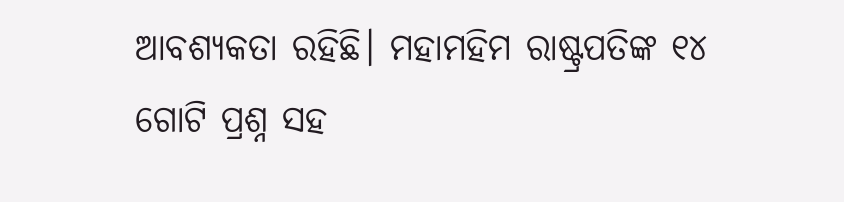ଆବଶ୍ୟକତା ରହିଛି। ମହାମହିମ ରାଷ୍ଟ୍ରପତିଙ୍କ ୧୪ ଗୋଟି ପ୍ରଶ୍ନ ସହ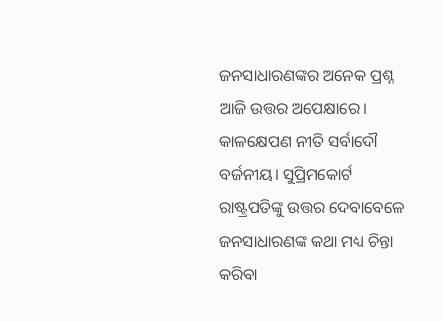ଜନସାଧାରଣଙ୍କର ଅନେକ ପ୍ରଶ୍ନ ଆଜି ଉତ୍ତର ଅପେକ୍ଷାରେ। କାଳକ୍ଷେପଣ ନୀତି ସର୍ବାଦୌ ବର୍ଜନୀୟ। ସୁପ୍ରିମକୋର୍ଟ ରାଷ୍ଟ୍ରପତିଙ୍କୁ ଉତ୍ତର ଦେବାବେଳେ ଜନସାଧାରଣଙ୍କ କଥା ମଧ୍ୟ ଚିନ୍ତା କରିବା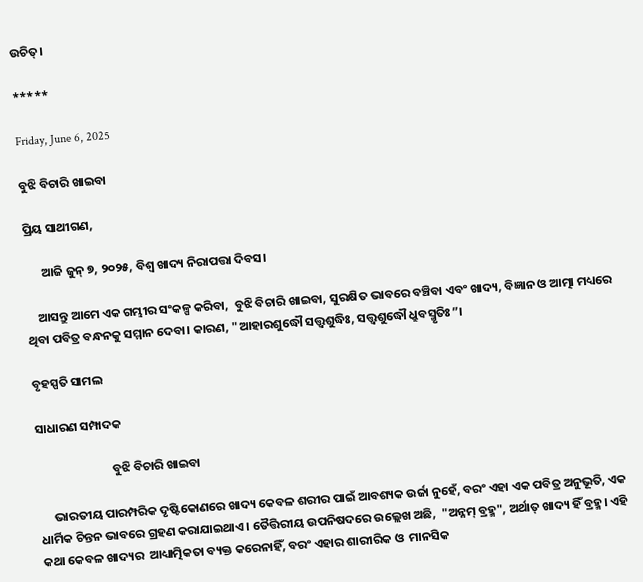ଉଚିତ୍।

*****

Friday, June 6, 2025

ବୁଝି ବିଚାରି ଖାଇବା

ପ୍ରିୟ ସାଥୀଗଣ,

      ଆଜି ଜୁନ୍ ୭, ୨୦୨୫, ବିଶ୍ୱ‌ ଖାଦ୍ୟ ନିରାପତ୍ତା ଦିବସ।

    ଆସନ୍ତୁ ଆମେ ଏକ ଗମ୍ଭୀର ସଂକଳ୍ପ କରିବା,  ବୁଝି ବିଚାରି ଖାଇବା, ସୁରକ୍ଷିତ ଭାବରେ ବଞ୍ଚିବା ଏବଂ ଖାଦ୍ୟ, ବିଜ୍ଞାନ ଓ ଆତ୍ମା ମଧ୍ୟରେ ଥିବା ପବିତ୍ର ବନ୍ଧନକୁ ସମ୍ମାନ ଦେବା। କାରଣ, "ଆହାରଶୁଦ୍ଧୌ ସତ୍ତ୍ୱଶୁଦ୍ଧିଃ, ସତ୍ତ୍ୱଶୁଦ୍ଧୌ ଧ୍ରୁବସ୍ମୃତିଃ”।

ବୃହସ୍ପତି ସାମଲ

ସାଧାରଣ ସମ୍ପାଦକ

                           ବୁଝି ବିଚାରି ଖାଇବା

     ଭାରତୀୟ ପାରମ୍ପରିକ ଦୃଷ୍ଟିକୋଣରେ ଖାଦ୍ୟ କେବଳ ଶରୀର ପାଇଁ ଆବଶ୍ୟକ ଉର୍ଜା ନୁହେଁ, ବରଂ ଏହା ଏକ ପବିତ୍ର ଅନୁଭୂତି, ଏକ ଧାର୍ମିକ ଚିନ୍ତନ ଭାବରେ ଗ୍ରହଣ କରାଯାଇଥାଏ। ତୈତ୍ତିରୀୟ ଉପନିଷଦରେ ଉଲ୍ଲେଖ ଅଛି,  "ଅନ୍ନମ୍ ବ୍ରହ୍ମ", ଅର୍ଥାତ୍ ଖାଦ୍ୟ ହିଁ ବ୍ରହ୍ମ। ଏହି କଥା କେବଳ ଖାଦ୍ୟର  ଆଧ୍ୟାତ୍ମିକତା ବ୍ୟକ୍ତ କରେନାହିଁ, ବରଂ ଏହାର ଶାରୀରିକ ଓ  ମାନସିକ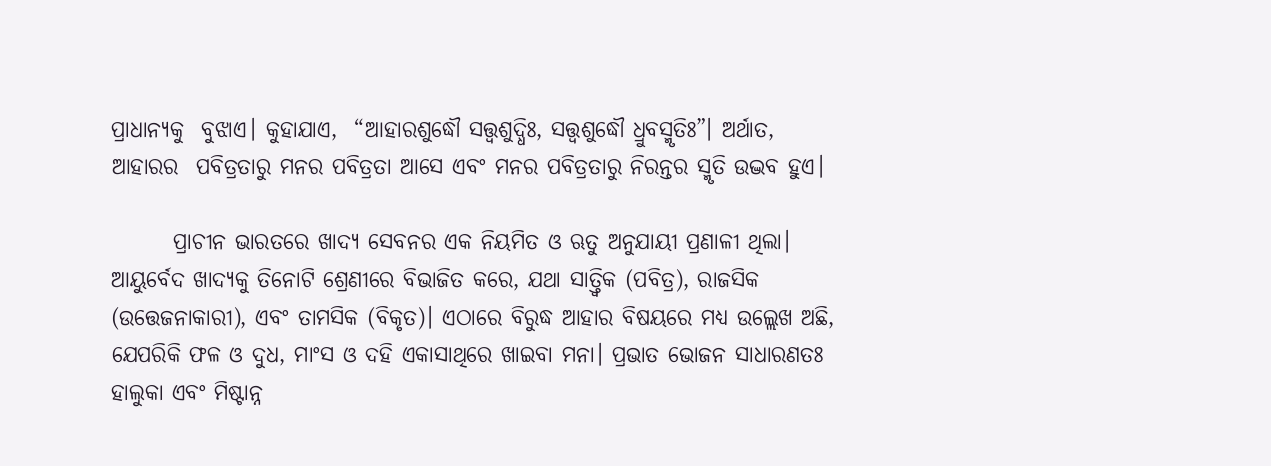ପ୍ରାଧାନ୍ୟକୁ  ବୁଝାଏ। କୁହାଯାଏ,  “ଆହାରଶୁଦ୍ଧୌ ସତ୍ତ୍ୱଶୁଦ୍ଧିଃ, ସତ୍ତ୍ୱଶୁଦ୍ଧୌ ଧ୍ରୁବସ୍ମୃତିଃ”। ଅର୍ଥାତ,  ଆହାରର  ପବିତ୍ରତାରୁ ମନର ପବିତ୍ରତା ଆସେ ଏବଂ ମନ‌ର ପବିତ୍ରତାରୁ ନିରନ୍ତର ସ୍ମୃତି ଉଦ୍ଭବ ହୁଏ।

       ପ୍ରାଚୀନ ଭାରତରେ ଖାଦ୍ୟ ସେବନର ଏକ ନିୟମିତ ଓ ଋତୁ ଅନୁଯାୟୀ ପ୍ରଣାଳୀ ଥିଲା। ଆୟୁର୍ବେଦ ଖାଦ୍ୟକୁ ତିନୋଟି ଶ୍ରେଣୀରେ ବିଭାଜିତ କରେ, ଯଥା ସାତ୍ତ୍ୱିକ (ପବିତ୍ର), ରାଜସିକ (ଉତ୍ତେଜନାକାରୀ), ଏବଂ ତାମସିକ (ବିକୃତ)। ଏଠାରେ ବିରୁଦ୍ଧ ଆହାର ବିଷୟରେ ମଧ୍ୟ ଉଲ୍ଲେଖ ଅଛି, ଯେପରିକି ଫଳ ଓ ଦୁଧ, ମାଂସ ଓ ଦହି ଏକାସାଥିରେ ଖାଇବା ମନା। ପ୍ରଭାତ ଭୋଜନ ସାଧାରଣତଃ ହାଲୁକା ଏବଂ ମିଷ୍ଟାନ୍ନ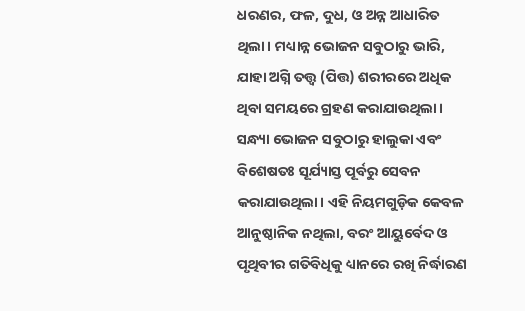ଧରଣର, ଫଳ, ଦୁଧ, ଓ ଅନ୍ନ ଆଧାରିତ ଥିଲା। ମଧ୍ୟାନ୍ନ ଭୋଜନ ସବୁଠାରୁ ଭାରି, ଯାହା ଅଗ୍ନି ତତ୍ତ୍ୱ (ପିତ୍ତ) ଶରୀରରେ ଅଧିକ ଥିବା ସମୟରେ ଗ୍ରହଣ କରାଯାଉଥିଲା। ସନ୍ଧ୍ୟା ଭୋଜନ ସବୁଠାରୁ ହାଲୁକା ଏବଂ ବିଶେଷତ‍ଃ ସୂର୍ଯ୍ୟାସ୍ତ ପୂର୍ବରୁ ସେବନ କରାଯାଉଥିଲା। ଏହି ନିୟମଗୁଡ଼ିକ କେବଳ ଆନୁଷ୍ଠାନିକ ନଥିଲା, ବରଂ ଆୟୁର୍ବେଦ ଓ ପୃଥିବୀର ଗତିବିଧିକୁ ଧ୍ୟାନରେ ରଖି ନିର୍ଦ୍ଧାରଣ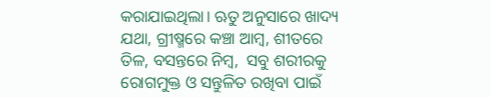କରାଯାଇଥିଲା। ଋତୁ ଅନୁସାରେ ଖାଦ୍ୟ ଯଥା, ଗ୍ରୀଷ୍ମରେ କଞ୍ଚା ଆମ୍ବ, ଶୀତରେ ତିଳ, ବସନ୍ତରେ ନିମ୍ବ,  ସବୁ ଶରୀରକୁ ରୋଗମୁକ୍ତ ଓ ସନ୍ତୁଳିତ ରଖିବା ପାଇଁ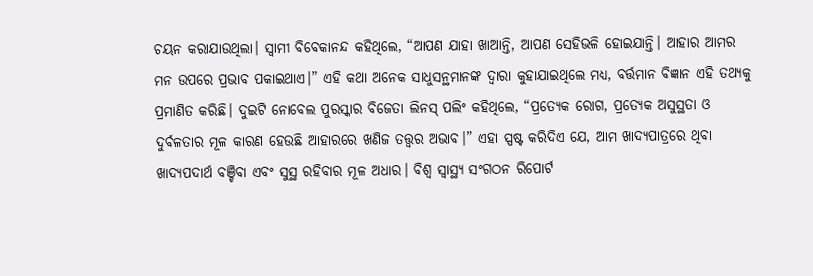ଚୟନ କରାଯାଉଥିଲା। ସ୍ୱାମୀ ବିବେକାନନ୍ଦ କହିଥିଲେ, “ଆପଣ ଯାହା ଖାଆନ୍ତି, ଆପଣ ସେହିଭଳି ହୋଇଯାନ୍ତି। ଆହାର ଆମର ମନ ଉପରେ ପ୍ରଭାବ ପକାଇଥାଏ।” ଏହି କଥା ଅନେକ ସାଧୁସନ୍ଥମାନଙ୍କ ଦ୍ୱାରା କୁହାଯାଇଥିଲେ ମଧ୍ୟ, ବର୍ତ୍ତମାନ ବିଜ୍ଞାନ ଏହି ତଥ୍ୟକୁ ପ୍ରମାଣିତ କରିଛି। ଦୁଇଟି ନୋବେଲ ପୁରସ୍କାର ବିଜେତା ଲିନସ୍ ପଲିଂ କହିଥିଲେ, “ପ୍ରତ୍ୟେକ ରୋଗ, ପ୍ରତ୍ୟେକ ଅସୁସ୍ଥତା ଓ ଦୁର୍ବଳତାର ମୂଳ କାରଣ ହେଉଛି ଆହାରରେ ଖଣିଜ ତତ୍ତ୍ୱର ଅଭାବ।” ଏହା ସ୍ପଷ୍ଟ କରିଦିଏ ଯେ, ଆମ ଖାଦ୍ୟପାତ୍ରରେ ଥିବା ଖାଦ୍ୟପଦାର୍ଥ ବଞ୍ଚିବା ଏବଂ ସୁସ୍ଥ ରହିବାର ମୂଳ ଅଧାର। ବିଶ୍ଵ ସ୍ୱାସ୍ଥ୍ୟ ସଂଗଠନ ରିପୋର୍ଟ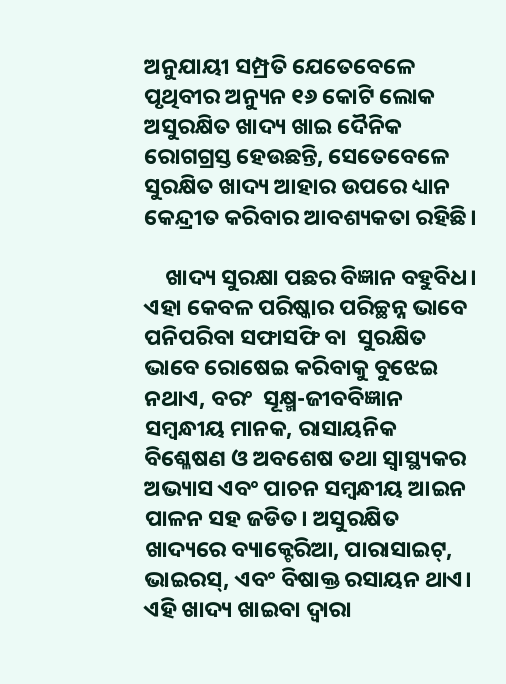ଅନୁଯାୟୀ ସମ୍ପ୍ରତି ଯେତେବେଳେ ପୃଥିବୀର ଅନ୍ୟୁନ ୧୬ କୋଟି ଲୋକ ଅସୁରକ୍ଷିତ ଖାଦ୍ୟ ଖାଇ ଦୈନିକ ରୋଗଗ୍ରସ୍ତ ହେଉଛନ୍ତି, ସେତେବେଳେ ସୁରକ୍ଷିତ ଖାଦ୍ୟ ଆହାର ଉପରେ ଧ୍ୟାନ କେନ୍ଦ୍ରୀତ କରିବାର ଆବଶ୍ୟକତା ରହିଛି।

    ଖାଦ୍ୟ ସୁରକ୍ଷା ପଛର ବିଜ୍ଞାନ ବହୁବିଧ। ଏହା କେବଳ ପରିଷ୍କାର ପରିଚ୍ଛନ୍ନ ଭାବେ ପନିପରିବା ସଫାସଫି ବା  ସୁରକ୍ଷିତ ଭାବେ ରୋଷେଇ କରିବାକୁ ବୁଝେଇ ନଥାଏ, ବରଂ  ସୂକ୍ଷ୍ମ-ଜୀବବିଜ୍ଞାନ ସମ୍ବନ୍ଧୀୟ ମାନକ, ରାସାୟନିକ ବିଶ୍ଳେଷଣ ଓ ଅବଶେଷ ତଥା ସ୍ୱାସ୍ଥ୍ୟକର ଅଭ୍ୟାସ ଏବଂ ପାଚନ ସମ୍ବନ୍ଧୀୟ ଆଇନ ପାଳନ ସ‌ହ ଜଡିତ। ଅସୁରକ୍ଷିତ ଖାଦ୍ୟରେ ବ୍ୟାକ୍ଟେରିଆ, ପାରାସାଇଟ୍, ଭାଇରସ୍, ଏବଂ ବିଷାକ୍ତ ରସାୟନ ଥାଏ। ଏହି ଖାଦ୍ୟ ଖାଇବା ଦ୍ୱାରା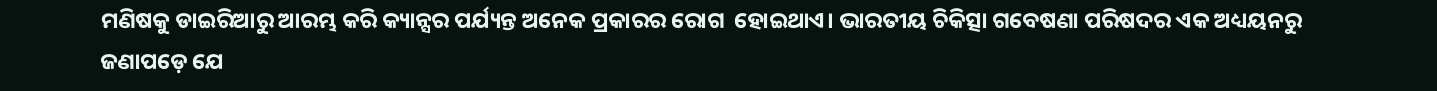ମଣିଷକୁ ଡାଇରିଆରୁ ଆରମ୍ଭ କରି କ୍ୟାନ୍ସର ପର୍ଯ୍ୟନ୍ତ ଅନେକ ପ୍ରକାରର ରୋଗ  ହୋଇଥାଏ। ଭାରତୀୟ ଚିକିତ୍ସା ଗବେଷଣା ପରିଷଦର ଏକ ଅଧ୍ୟୟନରୁ ଜଣାପଡ଼େ ଯେ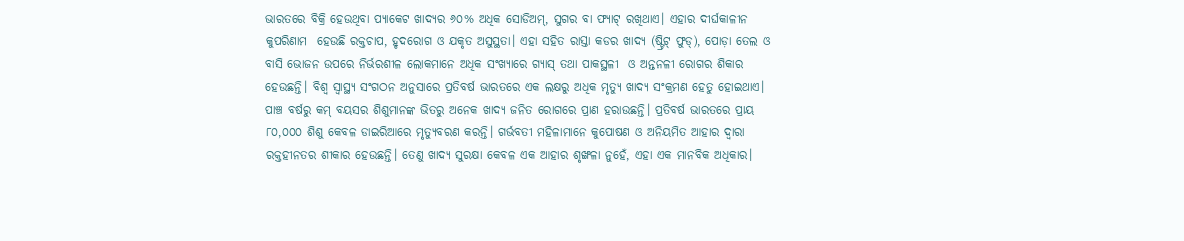ଭାରତରେ ବିକ୍ରି ହେଉଥିବା ପ୍ୟାକେଟ ଖାଦ୍ୟର ୬୦% ଅଧିକ ସୋଡିଅମ୍, ସୁଗର ବା ଫ୍ୟାଟ୍ ରଖିଥାଏ। ଏହାର ଦୀର୍ଘକାଳୀନ କୁପରିଣାମ  ହେଉଛି ରକ୍ତଚାପ, ହୃଦରୋଗ ଓ ଯକୃତ ଅସୁସ୍ଥତା। ଏହା ସହିତ ରାସ୍ତା କଡର ଖାଦ୍ୟ (ଷ୍ଟ୍ରିଟ୍ ଫୁଡ୍), ପୋଡ଼ା ତେଲ ଓ ବାସି ଭୋଜନ ଉପରେ ନିର୍ଭରଶୀଳ ଲୋକମାନେ ଅଧିକ ସଂଖ୍ୟାରେ ଗ୍ୟାସ୍ ତଥା ପାକସ୍ଥଳୀ  ଓ ଅନ୍ତନଳୀ ରୋଗର ଶିକାର ହେଉଛନ୍ତି। ବିଶ୍ୱ ସ୍ୱାସ୍ଥ୍ୟ ସଂଗଠନ ଅନୁସାରେ ପ୍ରତିବର୍ଷ ଭାରତରେ ଏକ ଲକ୍ଷରୁ ଅଧିକ ମୃତ୍ୟୁ ଖାଦ୍ୟ ସଂକ୍ରମଣ ହେତୁ ହୋଇଥାଏ। ପାଞ୍ଚ ବର୍ଷରୁ କମ୍ ବୟସର ଶିଶୁମାନଙ୍କ ଭିତରୁ ଅନେକ ଖାଦ୍ୟ ଜନିତ ରୋଗରେ ପ୍ରାଣ ହରାଉଛନ୍ତି। ପ୍ରତିବର୍ଷ ଭାରତରେ ପ୍ରାୟ ୮୦,୦୦୦ ଶିଶୁ କେବଳ ଡାଇରିଆରେ ମୃତ୍ୟୁବରଣ କରନ୍ତି। ଗର୍ଭବତୀ ମହିଳାମାନେ କୁପୋଷଣ ଓ ଅନିୟମିତ ଆହାର ଦ୍ୱାରା ରକ୍ତହୀନତର ଶୀକାର ହେଉଛନ୍ତି। ତେଣୁ ଖାଦ୍ୟ ସୁରକ୍ଷା କେବଳ ଏକ ଆହାର ଶୃଙ୍ଖଳା ନୁହେଁ, ଏହା ଏକ ମାନବିକ ଅଧିକାର।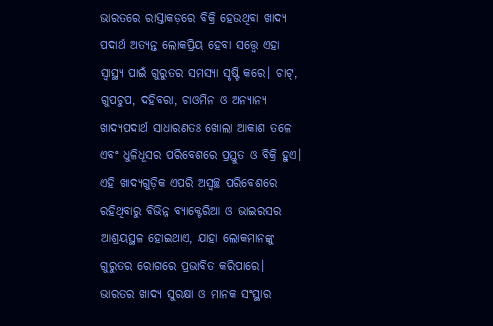ଭାରତରେ ରାସ୍ତାକଡ଼ରେ ବିକ୍ରି ହେଉଥିବା ଖାଦ୍ୟ ପଦାର୍ଥ ଅତ୍ୟନ୍ତ ଲୋକପ୍ରିୟ ହେବା ସତ୍ତ୍ୱେ ଏହା ସ୍ୱାସ୍ଥ୍ୟ ପାଇଁ ଗୁରୁତର ସମସ୍ୟା ସୃଷ୍ଟି କରେ। ଚାଟ୍, ଗୁପଚୁପ, ଦହିବରା, ଚାଓମିନ ଓ ଅନ୍ୟାନ୍ୟ ଖାଦ୍ୟପଦାର୍ଥ ସାଧାରଣତଃ ଖୋଲା ଆକାଶ ତଳେ ଏବଂ ଧୁଳିଧୂସର ପରିବେଶରେ ପ୍ରସ୍ତୁତ ଓ ବିକ୍ରି ହୁଏ। ଏହି ଖାଦ୍ୟଗୁଡ଼ିକ ଏପରି ଅସ୍ୱଚ୍ଛ ପରିବେଶରେ ରହିଥିବାରୁ ବିଭିନ୍ନ ବ୍ୟାକ୍ଟେରିଆ ଓ ଭାଇରସର ଆଶ୍ରୟସ୍ଥଳ ହୋଇଥାଏ, ଯାହା ଲୋକମାନଙ୍କୁ ଗୁରୁତର ରୋଗରେ ପ୍ରଭାବିତ କରିପାରେ। ଭାରତର ଖାଦ୍ୟ ସୁରକ୍ଷା ଓ ମାନକ ସଂସ୍ଥାର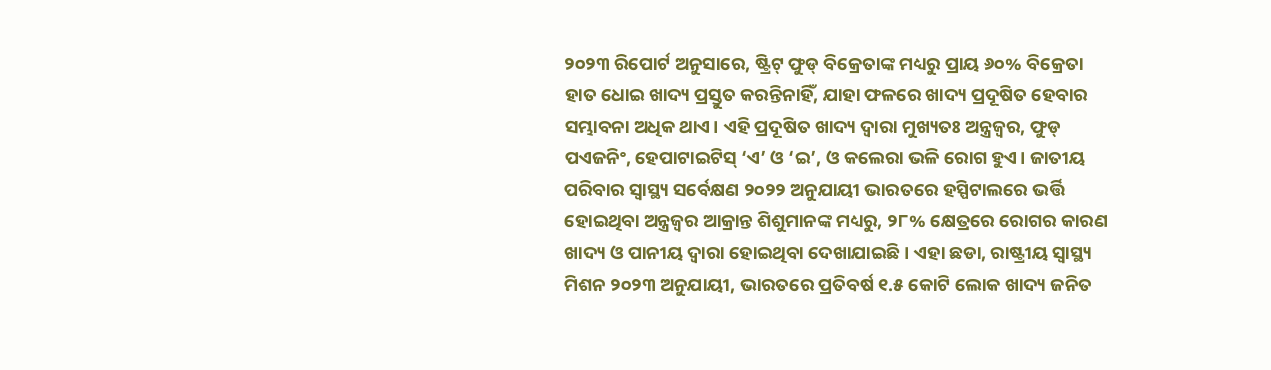୨୦୨୩ ରିପୋର୍ଟ ଅନୁସାରେ, ଷ୍ଟ୍ରିଟ୍ ଫୁଡ୍ ବିକ୍ରେତାଙ୍କ ମଧ୍ୟରୁ ପ୍ରାୟ ୬୦% ବିକ୍ରେତା ହାତ ଧୋଇ ଖାଦ୍ୟ ପ୍ରସ୍ତୁତ କରନ୍ତିନାହିଁ, ଯାହା ଫଳରେ ଖାଦ୍ୟ ପ୍ରଦୂଷିତ ହେବାର ସମ୍ଭାବନା ଅଧିକ ଥାଏ। ଏହି ପ୍ରଦୂଷିତ ଖାଦ୍ୟ ଦ୍ୱାରା ମୁଖ୍ୟତଃ ଅନ୍ତ୍ରଜ୍ୱର, ଫୁଡ୍ ପଏଜନିଂ, ହେପାଟାଇଟିସ୍ ‘ଏ’ ଓ ‘ଇ’, ଓ କଲେରା ଭଳି ରୋଗ ହୁଏ। ଜାତୀୟ ପରିବାର ସ୍ୱାସ୍ଥ୍ୟ ସର୍ବେକ୍ଷଣ ୨୦୨୨ ଅନୁଯାୟୀ ଭାରତରେ ହସ୍ପିଟାଲରେ ଭର୍ତ୍ତି ହୋଇଥିବା ଅନ୍ତ୍ରଜ୍ୱର ଆକ୍ରାନ୍ତ ଶିଶୁମାନଙ୍କ ମଧ୍ୟରୁ, ୨୮% କ୍ଷେତ୍ରରେ ରୋଗର କାରଣ ଖାଦ୍ୟ ଓ ପାନୀୟ ଦ୍ୱାରା ହୋଇଥିବା ଦେଖାଯାଇଛି। ଏହା ଛଡା, ରାଷ୍ଟ୍ରୀୟ ସ୍ୱାସ୍ଥ୍ୟ ମିଶନ ୨୦୨୩ ଅନୁଯାୟୀ, ଭାରତରେ ପ୍ରତିବର୍ଷ ୧.୫ କୋଟି ଲୋକ ଖାଦ୍ୟ ଜନିତ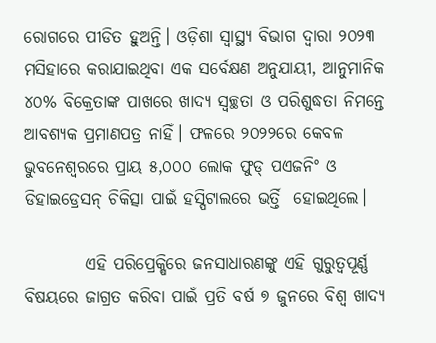ରୋଗରେ ପୀଡିତ ହୁଅନ୍ତି। ଓଡ଼ିଶା ସ୍ୱାସ୍ଥ୍ୟ ବିଭାଗ ଦ୍ୱାରା ୨୦୨୩ ମସିହାରେ କରାଯାଇଥିବା ଏକ ସର୍ବେକ୍ଷଣ ଅନୁଯାୟୀ, ଆନୁମାନିକ ୪୦% ବିକ୍ରେତାଙ୍କ ପାଖରେ ଖାଦ୍ୟ ସ୍ୱଚ୍ଛତା ଓ ପରିଶୁଦ୍ଧତା ନିମନ୍ତେ ଆବଶ୍ୟକ ପ୍ରମାଣପତ୍ର ନାହିଁ। ଫଳରେ ୨୦୨୨ରେ କେବଳ ଭୁବନେଶ୍ୱରରେ ପ୍ରାୟ ୫,୦୦୦ ଲୋକ ଫୁଡ୍ ପଏଜନିଂ ଓ ଡିହାଇଡ୍ରେସନ୍ ଚିକିତ୍ସା ପାଇଁ ହସ୍ପିଟାଲରେ ଭର୍ତ୍ତି  ହୋଇଥିଲେ।

         ଏହି ପରିପ୍ରେକ୍ଷିରେ ଜନସାଧାରଣଙ୍କୁ ଏହି ଗୁରୁତ୍ୱପୂର୍ଣ୍ଣ ବିଷୟରେ ଜାଗ୍ରତ କରିବା‌ ପାଇଁ ପ୍ରତି ବର୍ଷ ୭ ଜୁନରେ ବିଶ୍ୱ ଖାଦ୍ୟ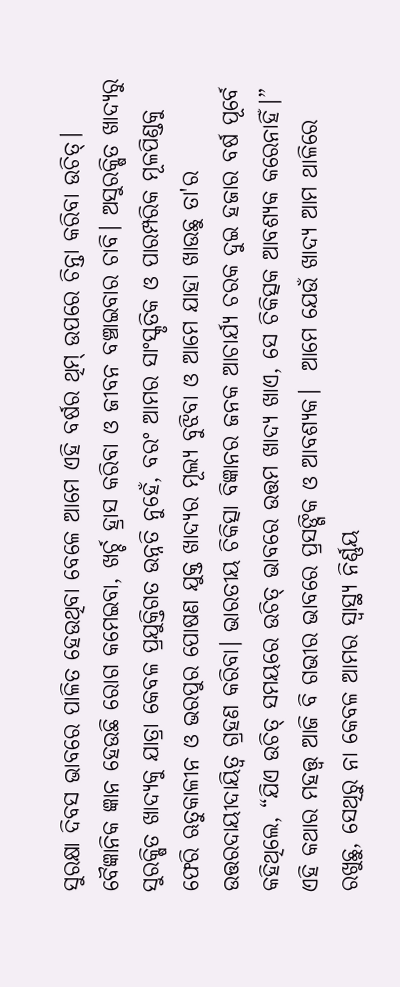ସୁରକ୍ଷା ଦିବସ ଭାବରେ ପାଳିତ ହେଉଥିବା ବେଳେ ଆମେ ଏହି ବର୍ଷର ଥିମ୍ ଉପରେ ଚିନ୍ତା କରିବା ଉଚିତ୍। ବୈଜ୍ଞାନିକ ଜ୍ଞାନ ହେଉଛି ରୋଗ କମେଇବା, ଖର୍ଚ୍ଚ ହ୍ରାସ କରିବା ଓ ଜୀବନ ବଞ୍ଚାଇବାର ଚାବି। ଅସୁରକ୍ଷିତ ଖାଦ୍ୟରୁ ସୁରକ୍ଷିତ ଖାଦ୍ୟକୁ ଯାତ୍ରା କେବଳ ପ୍ରଯୁକ୍ତିଗତ ଉନ୍ନତି ନୁହେଁ, ବରଂ ଆମର ସାଂସ୍କୃତିକ ଓ ପାରମ୍ପରିକ ମୂଳପିଣ୍ଡକୁ ଫେରି ଋତୁକାଳୀନ ଓ ଭରପୁର ପୋଷଣ ଯୁକ୍ତ ଖାଦ୍ୟର ମୂଲ୍ୟ ବୁଝିବା ଓ ଆମେ ଯାହା ଖାଉଛୁ ତା'ର ଉତ୍ତରଦାୟୀଦାୟିତ୍ୱ ଗ୍ରହଣ କରିବା। ଭାରତୀୟ ଚିକିତ୍ସା ବିଜ୍ଞାନର ଜନକ ଆଚାର୍ଯ୍ୟ ଚରକ ଦୁଇ ହଜାର ବର୍ଷ ପୂର୍ବେ କହିଥିଲେ, “ଯିଏ ଉଚିତ୍ ସମୟରେ ଉଚିତ୍ ଭାବରେ ଉତ୍ତମ ଖାଦ୍ୟ ଖାଏ, ସେ ଚିକିତ୍ସକ ଆବଶ୍ୟକ କରେନାହିଁ।” ଏହି କଥାର ମହତ୍ତ୍ଵ ଆଜି ବି ଗଭୀର ଭାବରେ ପ୍ରସଙ୍ଗିକ ଓ ଆବଶ୍ୟକ।  ଆମେ ଯେଉଁ ଖାଦ୍ୟ ଆମ ଥାଳିରେ ରଖୁଛୁ, ସେଥିରୁ ନା କେବଳ ଆମର ସ୍ୱାସ୍ଥ୍ୟ ନିର୍ଣ୍ଣୟ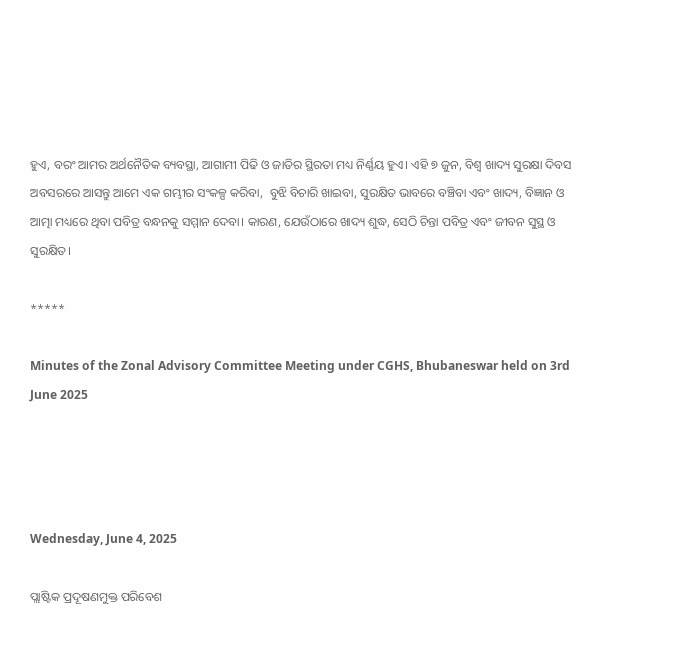ହୁଏ, ବରଂ ଆମର ଅର୍ଥନୈତିକ ବ୍ୟବସ୍ଥା, ଆଗାମୀ ପିଢି ଓ ଜାତିର ସ୍ଥିରତା ମଧ୍ୟ ନିର୍ଣ୍ଣୟ ହୁଏ। ଏହି ୭ ଜୁନ, ବିଶ୍ୱ ଖାଦ୍ୟ ସୁରକ୍ଷା ଦିବସ ଅବସରରେ ଆସନ୍ତୁ ଆମେ ଏକ ଗମ୍ଭୀର ସଂକଳ୍ପ କରିବା,  ବୁଝି ବିଚାରି ଖାଇବା, ସୁରକ୍ଷିତ ଭାବରେ ବଞ୍ଚିବା ଏବଂ ଖାଦ୍ୟ, ବିଜ୍ଞାନ ଓ ଆତ୍ମା ମଧ୍ୟରେ ଥିବା ପବିତ୍ର ବନ୍ଧନକୁ ସମ୍ମାନ ଦେବା। କାରଣ, ଯେଉଁଠାରେ ଖାଦ୍ୟ ଶୁଦ୍ଧ, ସେଠି ଚିନ୍ତା ପବିତ୍ର ଏବଂ ଜୀବନ ସୁସ୍ଥ ଓ ସୁରକ୍ଷିତ।

*****

Minutes of the Zonal Advisory Committee Meeting under CGHS, Bhubaneswar held on 3rd June 2025




Wednesday, June 4, 2025

ପ୍ଲାଷ୍ଟିକ ପ୍ରଦୂଷଣମୁକ୍ତ ପରିବେଶ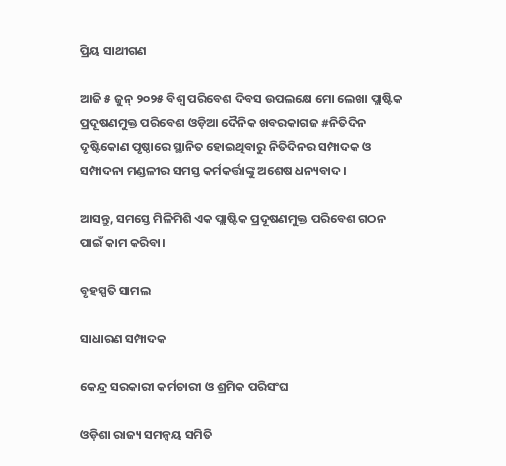ପ୍ରିୟ ସାଥୀଗଣ

ଆଜି ୫ ଜୁନ୍ ୨୦୨୫ ବିଶ୍ଵ ପରିବେଶ ଦିବସ ଉପଲକ୍ଷେ ମୋ ଲେଖା ପ୍ଲାଷ୍ଟିକ ପ୍ରଦୂଷଣମୁକ୍ତ ପରିବେଶ ଓଡ଼ିଆ ଦୈନିକ ଖବରକାଗଜ #ନିତିଦିନ ଦୃଷ୍ଟିକୋଣ ପୃଷ୍ଠାରେ ସ୍ଥାନିତ ହୋଇଥିବାରୁ ନିତିଦିନର ସମ୍ପାଦକ ଓ ସମ୍ପାଦନା ମଣ୍ଡଳୀର ସମସ୍ତ କର୍ମକର୍ତ୍ତାଙ୍କୁ ଅଶେଷ ଧନ୍ୟବାଦ।

ଆସନ୍ତୁ, ସମସ୍ତେ ମିଳିମିଶି ଏକ ପ୍ଲାଷ୍ଟିକ ପ୍ରଦୂଷଣମୁକ୍ତ ପରିବେଶ ଗଠନ ପାଇଁ କାମ କରିବା।

ବୃହସ୍ପତି ସାମଲ

ସାଧାରଣ ସମ୍ପାଦକ

କେନ୍ଦ୍ର ସରକାରୀ କର୍ମଚାରୀ ଓ ଶ୍ରମିକ ପରିସଂଘ

ଓଡ଼ିଶା ରାଜ୍ୟ ସମନ୍ୱୟ ସମିତି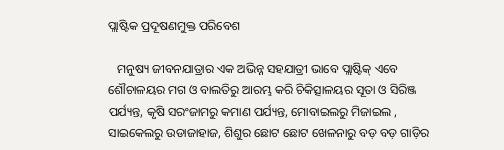ପ୍ଲାଷ୍ଟିକ ପ୍ରଦୂଷଣମୁକ୍ତ ପରିବେଶ

   ମନୁଷ୍ୟ ଜୀବନଯାତ୍ରାର ଏକ ଅଭିନ୍ନ ସହଯାତ୍ରୀ ଭାବେ ପ୍ଲାଷ୍ଟିକ୍ ଏବେ ଶୌଚାଳୟର ମଗ ଓ ବାଲତିରୁ ଆରମ୍ଭ କରି ଚିକିତ୍ସାଳୟର ସୂତା ଓ ସିରିଞ୍ଜ ପର୍ଯ୍ୟନ୍ତ, କୃଷି ସରଂଜାମରୁ କମାଣ ପର୍ଯ୍ୟନ୍ତ, ମୋବାଇଲରୁ ମିଜାଇଲ , ସାଇକେଲରୁ ଉଡାଜାହାଜ, ଶିଶୁର ଛୋଟ ଛୋଟ ଖେଳନାରୁ ବଡ଼ ବଡ଼ ଗାଡ଼ିର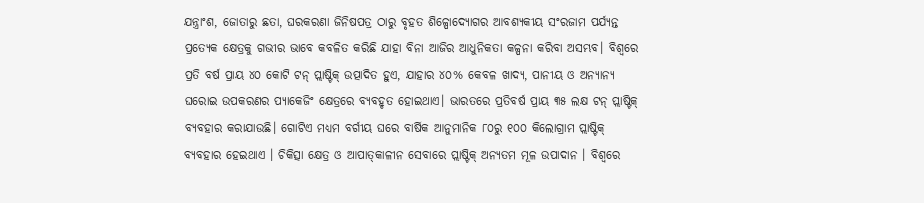ଯନ୍ତ୍ରାଂଶ, ଜୋତାରୁ ଛତା, ଘରକରଣା ଜିନିଷପତ୍ର ଠାରୁ ବୃହତ ଶିଳ୍ପୋଦ୍ୟୋଗର ଆବଶ୍ୟକୀୟ ସଂରଜାମ ପର୍ଯ୍ୟନ୍ତ ପ୍ରତ୍ୟେକ କ୍ଷେତ୍ରକୁ ଗଭୀର ଭାବେ କବଳିତ କରିଛି ଯାହା ବିନା ଆଜିର ଆଧୁନିକତା କଳ୍ପନା କରିବା ଅସମ୍ଭବ। ବିଶ୍ୱରେ ପ୍ରତି ବର୍ଷ ପ୍ରାୟ ୪୦ କୋଟି ଟନ୍ ପ୍ଲାଷ୍ଟିକ୍ ଉତ୍ପାଦିତ ହୁଏ, ଯାହାର ୪୦% କେବଳ ଖାଦ୍ୟ, ପାନୀୟ ଓ ଅନ୍ୟାନ୍ୟ ଘରୋଇ ଉପକରଣର ପ୍ୟାକେଜିଂ କ୍ଷେତ୍ରରେ ବ୍ୟବହୃତ ହୋଇଥାଏ। ଭାରତରେ ପ୍ରତିବର୍ଷ ପ୍ରାୟ ୩୫ ଲକ୍ଷ ଟନ୍ ପ୍ଲାଷ୍ଟିକ୍ ବ୍ୟବହାର କରାଯାଉଛି। ଗୋଟିଏ ମଧ୍ୟମ ବର୍ଗୀୟ ଘରେ ବାର୍ଷିକ ଆନୁମାନିକ ୮୦ରୁ ୧୦୦ କିଲୋଗ୍ରାମ ପ୍ଲାଷ୍ଟିକ୍ ବ୍ୟବହାର ହେଇଥାଏ । ଚିକିତ୍ସା କ୍ଷେତ୍ର ଓ ଆପାତ୍‌କାଳୀନ ସେବାରେ ପ୍ଲାଷ୍ଟିକ୍ ଅନ୍ୟତମ ମୂଳ ଉପାଦାନ । ବିଶ୍ୱରେ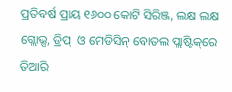ପ୍ରତିବର୍ଷ ପ୍ରାୟ ୧୬୦୦ କୋଟି ସିରିଞ୍ଜ, ଲକ୍ଷ ଲକ୍ଷ ଗ୍ଲୋଭ୍ସ, ଡ୍ରିପ୍  ଓ ମେଡିସିନ୍ ବୋତଲ ପ୍ଲାଷ୍ଟିକ୍‌ରେ ତିଆରି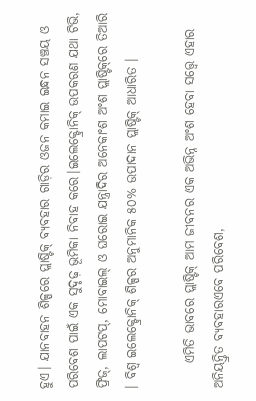ହୁଏ। ଯାନବାହନ ଶିଳ୍ପରେ ପ୍ଲାଷ୍ଟିକ୍ ବ୍ୟବହାର ଗାଡ଼ିର ଓଜନ କମାଇ ଇନ୍ଧନ ସଞ୍ଚୟ ଓ ପରିବେଶ ପାଇଁ ଏକ ସୁଦୃଢ଼ ଭୂମିକା ନିବାହ କରେ।ଇଲେକ୍ଟ୍ରୋନିକ୍ ଉପକରଣ ଯଥା ଟିଭି, ଫ୍ରିଜ୍, ଲାପଟପ୍, ମୋବାଇଲ୍ ଓ ଘରୋଇ ଯନ୍ତ୍ରାଦିର ଅନେକାଂଶ ଅଂଶ ପ୍ଲାଷ୍ଟିକ୍‌ରେ ତିଆରି । ବିଶ୍ୱ ଇଲେକ୍ଟ୍ରୋନିକ୍ ଶିଳ୍ପର ଅନୁମାନିକ ୫୦% ଉପାଦାନ ପ୍ଲାଷ୍ଟିକ୍ ଆଧାରିତ ।

     ଏମିତି ଭାବରେ ପ୍ଲାଷ୍ଟିକ୍ ଆମ ଜୀବନର ଏକ ଅଭିନ୍ନ ଅଂଶ ହେବା ସତ୍ତ୍ୱେ ଏହାର ଅନିୟନ୍ତ୍ରିତ ବ୍ୟବହାର‌ଏବେ ପରିବେଶ,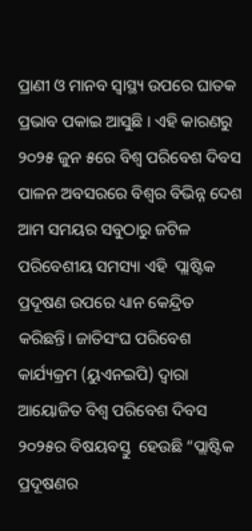ପ୍ରାଣୀ ଓ ମାନବ ସ୍ୱାସ୍ଥ୍ୟ ଉପରେ ଘାତକ ପ୍ରଭାବ ପକାଇ ଆସୁଛି । ଏହି କାରଣରୁ ୨୦୨୫ ଜୁନ ୫ରେ ବିଶ୍ୱ ପରିବେଶ ଦିବସ ପାଳନ ଅବସରରେ ବିଶ୍ୱର ବିଭିନ୍ନ ଦେଶ ଆମ ସମୟର ସବୁଠାରୁ ଜଟିଳ ପରିବେଶୀୟ ସମସ୍ୟା ଏହି  ପ୍ଲାଷ୍ଟିକ ପ୍ରଦୂଷଣ ଉପରେ ଧ୍ୟାନ କେନ୍ଦ୍ରିତ କରିଛନ୍ତି। ଜାତିସଂଘ ପରିବେଶ କାର୍ଯ୍ୟକ୍ରମ (ୟୁଏନଇପି) ଦ୍ୱାରା ଆୟୋଜିତ ବିଶ୍ୱ ପରିବେଶ ଦିବସ ୨୦୨୫ର ବିଷୟବସ୍ତୁ  ହେଉଛି “ପ୍ଲାଷ୍ଟିକ ପ୍ରଦୂଷଣର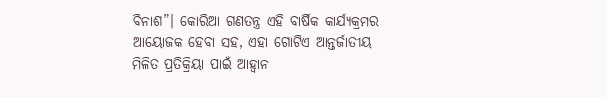ବିନାଶ”। କୋରିଆ ଗଣତନ୍ତ୍ର ଏହି ବାର୍ଷିକ କାର୍ଯ୍ୟକ୍ରମର ଆୟୋଜକ ହେବା ସହ, ଏହା ଗୋଟିଏ ଆନ୍ତର୍ଜାତୀୟ ମିଳିତ ପ୍ରତିକ୍ରିୟା ପାଇଁ ଆହ୍ୱାନ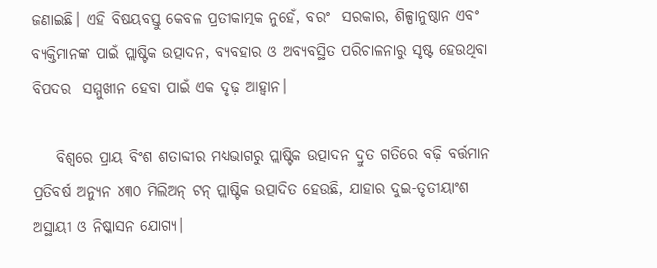ଜଣାଇଛି। ଏହି ବିଷୟବସ୍ତୁ କେବଳ ପ୍ରତୀକାତ୍ମକ ନୁହେଁ, ବରଂ  ସରକାର, ଶିଳ୍ପାନୁଷ୍ଠାନ ଏବଂ ବ୍ୟକ୍ତିମାନଙ୍କ ପାଇଁ ପ୍ଲାଷ୍ଟିକ ଉତ୍ପାଦନ, ବ୍ୟବହାର ଓ ଅବ୍ୟବସ୍ଥିତ ପରିଚାଳନାରୁ ସୃଷ୍ଟ ହେଉଥିବା ବିପଦର  ସମ୍ମୁଖୀନ ହେବା ପାଇଁ ଏକ ଦୃଢ଼ ଆହ୍ୱାନ।

    ବିଶ୍ୱରେ ପ୍ରାୟ ବିଂଶ ଶତାବ୍ଦୀର ମଧ୍ୟଭାଗରୁ ପ୍ଲାଷ୍ଟିକ ଉତ୍ପାଦନ ଦ୍ରୁତ ଗତିରେ ବଢ଼ି ବର୍ତ୍ତମାନ ପ୍ରତିବର୍ଷ ଅନ୍ୟୁନ ୪୩୦ ମିଲିଅନ୍ ଟନ୍‌ ପ୍ଲାଷ୍ଟିକ ଉତ୍ପାଦିତ ହେଉଛି, ଯାହାର ଦୁଇ-ତୃତୀୟାଂଶ ଅସ୍ଥାୟୀ ଓ ନିଷ୍କାସନ ଯୋଗ୍ୟ।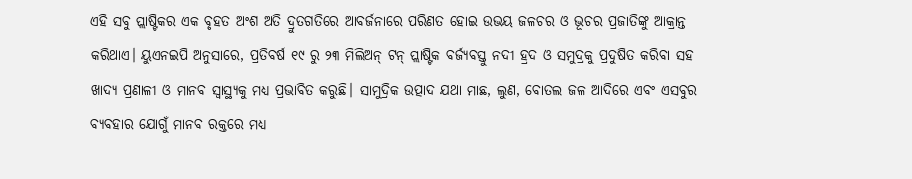ଏହି ସବୁ ପ୍ଲାଷ୍ଟିକର ଏକ ବୃହତ ଅଂଶ ଅତି ଦ୍ରୁତଗତିରେ ଆବର୍ଜନାରେ ପରିଣତ ହୋଇ ଉଭୟ ଜଳଚର ଓ ଭୂଚର ପ୍ରଜାତିଙ୍କୁ ଆକ୍ରାନ୍ତ  କରିଥାଏ। ୟୁଏନଇପି ଅନୁସାରେ, ପ୍ରତିବର୍ଷ ୧୯ ରୁ ୨୩ ମିଲିଅନ୍ ଟନ୍‌ ପ୍ଲାଷ୍ଟିକ ବର୍ଜ୍ୟବସ୍ତୁ ନଦୀ ହ୍ରଦ ଓ ସମୁଦ୍ରକୁ ପ୍ରଦୁଷିତ କରିବା ସହ ଖାଦ୍ୟ ପ୍ରଣାଳୀ ଓ ମାନବ ସ୍ୱାସ୍ଥ୍ୟକୁ ମଧ୍ୟ ପ୍ରଭାବିତ କରୁଛି। ସାମୁଦ୍ରିକ ଉତ୍ପାଦ ଯଥା ମାଛ, ଲୁଣ, ବୋତଲ ଜଳ ଆଦିରେ ଏବଂ ଏସବୁର ବ୍ୟବହାର ଯୋଗୁଁ ମାନବ ରକ୍ତରେ ମଧ୍ୟ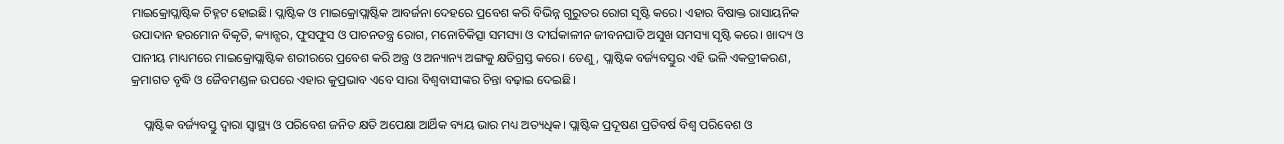ମାଇକ୍ରୋପ୍ଲାଷ୍ଟିକ ଚିହ୍ନଟ ହୋଇଛି। ପ୍ଲାଷ୍ଟିକ ଓ ମାଇକ୍ରୋପ୍ଲାଷ୍ଟିକ ଆବର୍ଜନା ଦେହରେ ପ୍ରବେଶ କରି ବିଭିନ୍ନ ଗୁରୁତର ରୋଗ ସୃଷ୍ଟି କରେ। ଏହାର ବିଷାକ୍ତ ରାସାୟନିକ ଉପାଦାନ ହରମୋନ ବିକୃତି, କ୍ୟାନ୍ସର, ଫୁସଫୁସ ଓ ପାଚନତନ୍ତ୍ର ରୋଗ, ମନୋଚିକିତ୍ସା ସମସ୍ୟା ଓ ଦୀର୍ଘକାଳୀନ ଜୀବନଘାତି ଅସୁଖ ସମସ୍ୟା ସୃଷ୍ଟି କରେ। ଖାଦ୍ୟ ଓ ପାନୀୟ ମାଧ୍ୟମରେ ମାଇକ୍ରୋପ୍ଲାଷ୍ଟିକ ଶରୀରରେ ପ୍ରବେଶ କରି ଅନ୍ତ୍ର ଓ ଅନ୍ୟାନ୍ୟ ଅଙ୍ଗକୁ କ୍ଷତିଗ୍ରସ୍ତ କରେ। ତେଣୁ, ପ୍ଲାଷ୍ଟିକ ବର୍ଜ୍ୟବସ୍ତୁର ଏହି ଭଳି‌ ଏକତ୍ରୀକରଣ, କ୍ରମାଗତ ବୃଦ୍ଧି ଓ ଜୈବମଣ୍ଡଳ ଉପରେ ଏହାର କୁପ୍ରଭାବ ଏବେ ସାରା‌ ବିଶ୍ୱବାସୀଙ୍କର ଚିନ୍ତା ବଢ଼ାଇ ଦେଇଛି।

    ପ୍ଲାଷ୍ଟିକ ବର୍ଜ୍ୟବସ୍ତୁ ଦ୍ୱାରା ସ୍ୱାସ୍ଥ୍ୟ ଓ ପରିବେଶ ଜନିତ କ୍ଷତି ଅପେକ୍ଷା ଆର୍ଥିକ ବ୍ୟୟ ଭାର ମଧ୍ୟ ଅତ୍ୟଧିକ। ପ୍ଲାଷ୍ଟିକ ପ୍ରଦୂଷଣ ପ୍ରତିବର୍ଷ ବିଶ୍ୱ ପରିବେଶ ଓ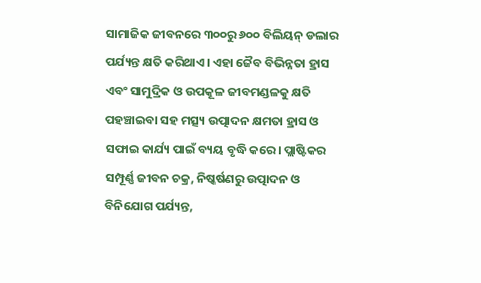ସାମାଜିକ ଜୀବନରେ ୩୦୦ରୁ ୬୦୦ ବିଲିୟନ୍ ଡଲାର ପର୍ଯ୍ୟନ୍ତ କ୍ଷତି କରିଥାଏ। ଏହା ଜୈବ ବିଭିନ୍ନତା ହ୍ରାସ ଏବଂ ସାମୁଦ୍ରିକ ଓ ଉପକୂଳ ଜୀବମଣ୍ଡଳକୁ କ୍ଷତି ପହଞ୍ଚାଇବା ସହ ମତ୍ସ୍ୟ ଉତ୍ପାଦନ କ୍ଷମତା ହ୍ରାସ ଓ ସଫାଇ କାର୍ଯ୍ୟ ପାଇଁ ବ୍ୟୟ ବୃଦ୍ଧି କରେ। ପ୍ଲାଷ୍ଟିକର ସମ୍ପୂର୍ଣ୍ଣ ଜୀବନ ଚକ୍ର, ନିଷ୍କର୍ଷଣରୁ ଉତ୍ପାଦନ ଓ ବିନିଯୋଗ ପର୍ଯ୍ୟନ୍ତ,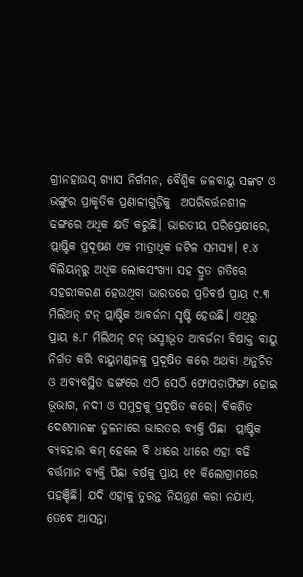ଗ୍ରୀନହାଉସ୍ ଗ୍ୟାସ ନିର୍ଗମନ, ବୈଶ୍ୱିକ ଜଳବାୟୁ ସଙ୍କଟ ଓ ଭଙ୍ଗୁର ପ୍ରାକୃତିକ ପ୍ରଣାଳୀଗୁଡ଼ିକୁ  ଅପରିବର୍ତ୍ତନଶୀଳ ଢଙ୍ଗରେ ଅଧିକ କ୍ଷତି କରୁଛି। ଭାରତୀୟ ପରିପ୍ରେକ୍ଷୀରେ, ପ୍ଲାଷ୍ଟିକ ପ୍ରଦୂଷଣ ଏକ ମାତ୍ରାଧିକ ଜଟିଳ ସମସ୍ୟା। ୧.୪ ବିଲିୟନ୍‌ରୁ ଅଧିକ ଲୋକସଂଖ୍ୟା ସହ ଦ୍ରୁତ ଗତିରେ ସହରୀକରଣ ହେଉଥିବା ଭାରତରେ ପ୍ରତିବର୍ଷ ପ୍ରାୟ ୯.୩ ମିଲିଅନ୍ ଟନ୍‌ ପ୍ଲାଷ୍ଟିକ ଆବର୍ଜନା ସୃଷ୍ଟି ହେଉଛି। ଏଥିରୁ ପ୍ରାୟ ୫.୮ ମିଲିଅନ୍ ଟନ୍ ଭସ୍ମୀଭୂତ ଆବର୍ଜନା ବିଷାକ୍ତ ବାୟୁ ନିର୍ଗତ କରି ବାୟୁମଣ୍ଡଳକୁ ପ୍ରଦୂଷିତ କରେ ଅଥବା ଅନୁଚିତ ଓ ଅବ୍ୟବସ୍ଥିତ ଢଙ୍ଗରେ ଏଠି ସେଠି ଫୋପଡାଫିଙ୍ଗା ହୋଇ  ଭୂଭାଗ, ନଦୀ ଓ ସମୁଦ୍ରକୁ ପ୍ରଦୂଷିତ କରେ। ବିକଶିତ ଦେଶମାନଙ୍କ ତୁଳନାରେ ଭାରତର ବ୍ୟକ୍ତି ପିଛା  ପ୍ଲାଷ୍ଟିକ ବ୍ୟବହାର କମ୍ ହେଲେ ବି ଧୀରେ ଧୀରେ ଏହା ବଢି ବର୍ତ୍ତମାନ ବ୍ୟକ୍ତି ପିଛା ବର୍ଷକୁ ପ୍ରାୟ ୧୧ କିଲୋଗ୍ରାମରେ ପହଞ୍ଚିଛି। ଯଦି ଏହାକୁ ତୁରନ୍ତ ନିୟନ୍ତ୍ରଣ କରା ନଯାଏ, ତେବେ ଆସନ୍ତା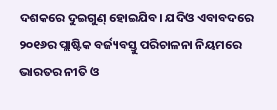ଦଶକରେ ଦୁଇଗୁଣ୍ ହୋଇଯିବ। ଯଦିଓ ଏବାବଦରେ ୨୦୧୬ର ପ୍ଲାଷ୍ଟିକ ବର୍ଜ୍ୟବସ୍ତୁ ପରିଚାଳନା ନିୟମରେ ଭାରତର ନୀତି ଓ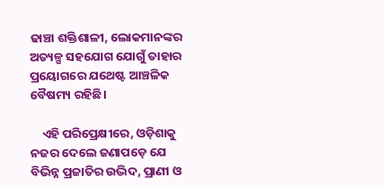ଢାଞ୍ଚା ଶକ୍ତିଶାଳୀ, ଲୋକମାନଙ୍କର ଅତ୍ୟଳ୍ପ ସହଯୋଗ ଯୋଗୁଁ ତାହାର ପ୍ରୟୋଗରେ ଯଥେଷ୍ଟ ଆଞ୍ଚଳିକ ବୈଷମ୍ୟ ରହିଛି।

    ଏହି ପରିପ୍ରେକ୍ଷୀରେ, ଓଡ଼ିଶାକୁ ନଜର ଦେଲେ ଜଣାପଡ଼େ ଯେ ବିଭିନ୍ନ ପ୍ରଜାତିର ଉଦ୍ଭିଦ, ପ୍ରାଣୀ ଓ‌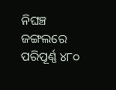ନିଘଞ୍ଚ ଜଙ୍ଗଲରେ ପରିପୂର୍ଣ୍ଣ ୪୮୦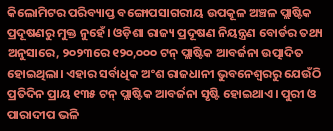କିଲୋମିଟର ‌ପରିବ୍ୟାପ୍ତ ବଙ୍ଗୋପସାଗରୀୟ ଉପକୂଳ ଅଞ୍ଚଳ ପ୍ଲାଷ୍ଟିକ ପ୍ରଦୂଷଣରୁ ମୁକ୍ତ ନୁହେଁ। ଓଡ଼ିଶା ରାଜ୍ୟ ପ୍ରଦୂଷଣ ନିୟନ୍ତ୍ରଣ ବୋର୍ଡର ତଥ୍ୟ ଅନୁସାରେ, ୨୦୨୩ରେ ୧୨୦,୦୦୦ ଟନ୍‌ ପ୍ଲାଷ୍ଟିକ ଆବର୍ଜନା ଉତ୍ପାଦିତ ହୋଇଥିଲା। ଏହାର ସର୍ବାଧିକ ଅଂଶ ରାଜଧାନୀ ଭୁବନେଶ୍ୱରରୁ ଯେଉଁଠି ପ୍ରତିଦିନ ପ୍ରାୟ ୧୩୫ ଟନ୍‌ ପ୍ଲାଷ୍ଟିକ ଆବର୍ଜନା ସୃଷ୍ଟି ହୋଇଥାଏ। ପୁରୀ ଓ ପାରାଦୀପ ଭଳି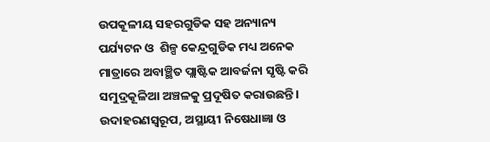ଉପକୂଳୀୟ ସହରଗୁଡିକ ସହ ଅନ୍ୟାନ୍ୟ ପର୍ଯ୍ୟଟନ ଓ  ଶିଳ୍ପ କେନ୍ଦ୍ରଗୁଡିକ ମଧ୍ୟ ଅନେକ ମାତ୍ରାରେ ଅବାଞ୍ଛିତ ପ୍ଲାଷ୍ଟିକ ଆବର୍ଜନା ସୃଷ୍ଟି କରି ସମୁଦ୍ରକୂଳିଆ ଅଞ୍ଚଳକୁ ପ୍ରଦୂଷିତ କରାଉଛନ୍ତି। ଉଦାହରଣସ୍ୱରୂପ, ଅସ୍ଥାୟୀ ନିଷେଧାଜ୍ଞା ଓ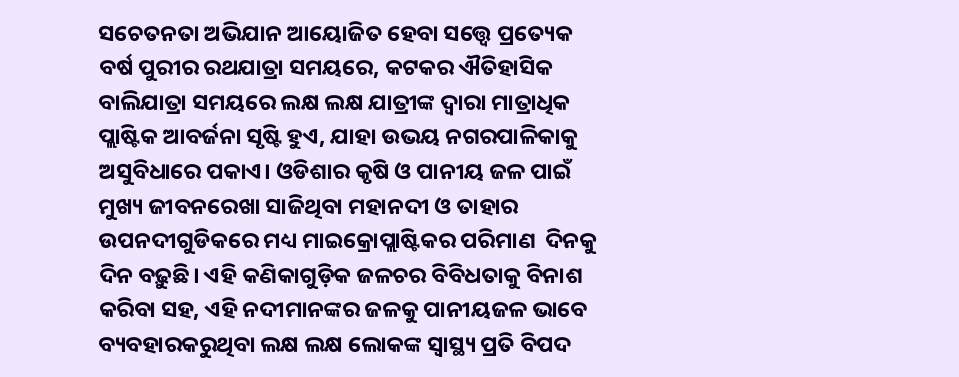ସଚେତନତା ଅଭିଯାନ ଆୟୋଜିତ ହେବା ସତ୍ତ୍ୱେ ପ୍ରତ୍ୟେକ ବର୍ଷ ପୁରୀର ରଥଯାତ୍ରା ସମୟରେ, କଟକର ଐତିହାସିକ ବାଲିଯାତ୍ରା ସମୟରେ ଲକ୍ଷ ଲକ୍ଷ ଯାତ୍ରୀଙ୍କ ଦ୍ୱାରା ମାତ୍ରାଧିକ ପ୍ଲାଷ୍ଟିକ ଆବର୍ଜନା ସୃଷ୍ଟି ହୁଏ, ଯାହା ଉଭୟ ନଗରପାଳିକାକୁ ଅସୁବିଧାରେ ପକାଏ। ଓଡିଶାର କୃଷି ଓ ପାନୀୟ ଜଳ ପାଇଁ ମୁଖ୍ୟ ଜୀବନରେଖା ସାଜିଥିବା ମହାନଦୀ ଓ ତାହାର ଉପନଦୀଗୁଡିକରେ ମଧ୍ୟ ମାଇକ୍ରୋପ୍ଲାଷ୍ଟିକର ପରିମାଣ  ଦିନକୁ ଦିନ ବଢ଼ୁଛି। ଏହି କଣିକାଗୁଡ଼ିକ ଜଳଚର ବିବିଧତାକୁ ବିନାଶ କରିବା ସହ, ଏହି ନଦୀମାନଙ୍କର ଜଳକୁ ପାନୀୟଜଳ ଭାବେ ବ୍ୟବହାର‌କରୁଥିବା ଲକ୍ଷ ଲକ୍ଷ ଲୋକଙ୍କ ସ୍ୱାସ୍ଥ୍ୟ ପ୍ରତି ବିପଦ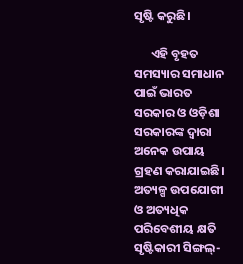ସୃଷ୍ଟି କରୁଛି।

      ଏହି ବୃହତ ସମସ୍ୟାର ସମାଧାନ ପାଇଁ ଭାରତ ସରକାର ଓ ଓଡ଼ିଶା ସରକାରଙ୍କ ଦ୍ୱାରା ଅନେକ ଉପାୟ ଗ୍ରହଣ କରାଯାଇଛି। ଅତ୍ୟଳ୍ପ ଉପଯୋଗୀ ଓ ଅତ୍ୟଧିକ ପରିବେଶୀୟ କ୍ଷତି ସୃଷ୍ଟିକାରୀ ସିଙ୍ଗଲ୍-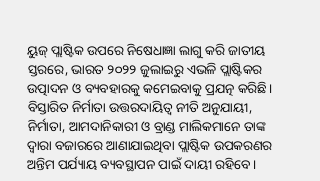ୟୁଜ୍ ପ୍ଲାଷ୍ଟିକ ଉପରେ ନିଷେଧାଜ୍ଞା ଲାଗୁ କରି ଜାତୀୟ ସ୍ତରରେ, ଭାରତ ୨୦୨୨ ଜୁଲାଇରୁ ଏଭଳି ପ୍ଲାଷ୍ଟିକର  ଉତ୍ପାଦନ ଓ ବ୍ୟବହାରକୁ କମେଇବାକୁ ପ୍ରଯତ୍ନ କରିଛି। ବିସ୍ତାରିତ ନିର୍ମାତା ଉତ୍ତରଦାୟିତ୍ୱ ନୀତି ଅନୁଯାୟୀ, ନିର୍ମାତା, ଆମଦାନିକାରୀ ଓ ବ୍ରାଣ୍ଡ ମାଲିକମାନେ ତାଙ୍କ ଦ୍ୱାରା ବଜାରରେ ଆଣାଯାଇଥିବା ପ୍ଲାଷ୍ଟିକ ଉପକରଣର ଅନ୍ତିମ ପର୍ଯ୍ୟାୟ ବ୍ୟବସ୍ଥାପନ ପାଇଁ ଦାୟୀ ରହିବେ।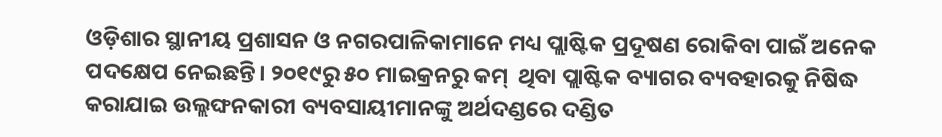ଓଡ଼ିଶାର ସ୍ଥାନୀୟ ପ୍ରଶାସନ ଓ ନଗରପାଳିକାମାନେ ମଧ୍ୟ ପ୍ଲାଷ୍ଟିକ ପ୍ରଦୂଷଣ ରୋକିବା ପାଇଁ ଅନେକ ପଦକ୍ଷେପ ନେଇଛନ୍ତି। ୨୦୧୯ରୁ ୫୦ ମାଇକ୍ରନରୁ କମ୍  ଥିବା ପ୍ଲାଷ୍ଟିକ ବ୍ୟାଗର ବ୍ୟବହାରକୁ ନିଷିଦ୍ଧ କରାଯାଇ ଉଲ୍ଲଙ୍ଘନକାରୀ ବ୍ୟବସାୟୀମାନଙ୍କୁ ଅର୍ଥଦଣ୍ଡରେ ଦଣ୍ଡିତ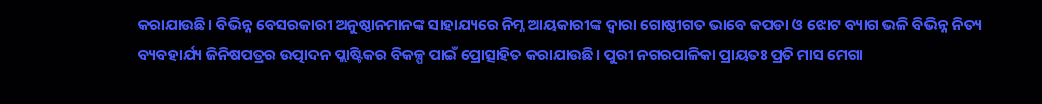କରାଯାଉଛି। ବିଭିନ୍ନ ବେସରକାରୀ ଅନୁଷ୍ଠାନମାନଙ୍କ ସାହାଯ୍ୟରେ ନିମ୍ନ ଆୟକାରୀଙ୍କ ଦ୍ୱାରା ଗୋଷ୍ଠୀଗତ ଭାବେ କପଡା ଓ ଝୋଟ ବ୍ୟାଗ ଭଳି ବିଭିନ୍ନ ନିତ୍ୟ ବ୍ୟବହାର୍ଯ୍ୟ ଜିନିଷପତ୍ରର ଉତ୍ପାଦନ ପ୍ଲାଷ୍ଟିକର ବିକଳ୍ପ ପାଇଁ ପ୍ରୋତ୍ସାହିତ କରାଯାଉଛି। ପୁରୀ ନଗରପାଳିକା ପ୍ରାୟତଃ ପ୍ରତି ମାସ ମେଗା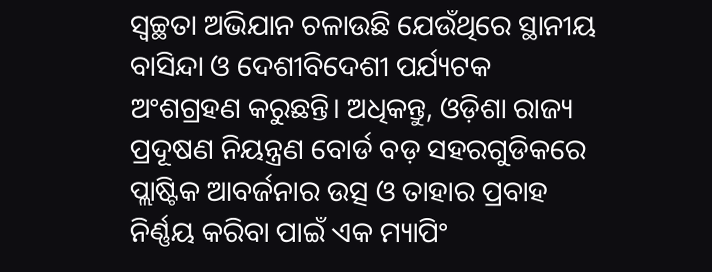ସ୍ବଚ୍ଛତା ଅଭିଯାନ ଚଳାଉଛି ଯେଉଁଥିରେ ସ୍ଥାନୀୟ ବାସିନ୍ଦା ଓ ଦେଶୀବିଦେଶୀ ପର୍ଯ୍ୟଟକ ଅଂଶଗ୍ରହଣ କରୁଛନ୍ତି। ଅଧିକନ୍ତୁ, ଓଡ଼ିଶା ରାଜ୍ୟ ପ୍ରଦୂଷଣ ନିୟନ୍ତ୍ରଣ ବୋର୍ଡ ବଡ଼ ସହରଗୁଡିକରେ ପ୍ଲାଷ୍ଟିକ ଆବର୍ଜନାର ଉତ୍ସ ଓ ତାହାର ପ୍ରବାହ ନିର୍ଣ୍ଣୟ କରିବା ପାଇଁ ଏକ ମ୍ୟାପିଂ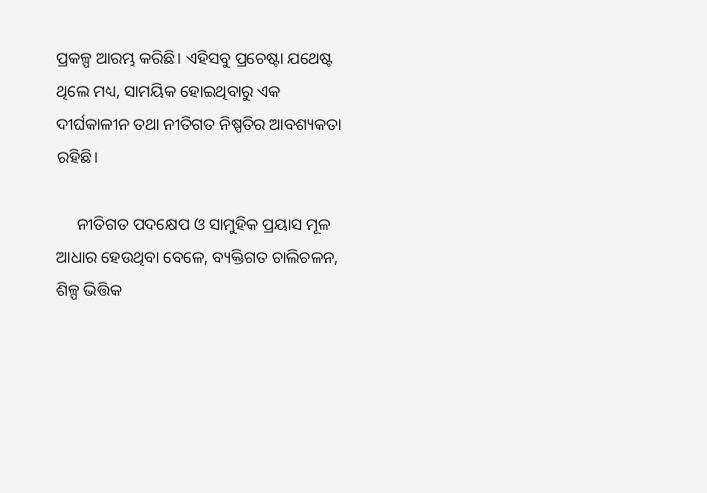ପ୍ରକଳ୍ପ ଆରମ୍ଭ କରିଛି। ଏହିସବୁ ପ୍ରଚେଷ୍ଟା ଯଥେଷ୍ଟ ଥିଲେ ମଧ୍ୟ, ସାମୟିକ ହୋଇଥିବାରୁ ଏକ ଦୀର୍ଘକାଳୀନ ତଥା ନୀତିଗତ ନିଷ୍ପତିର ଆବଶ୍ୟକତା ରହିଛି।

     ନୀତିଗତ ପଦକ୍ଷେପ ଓ ସାମୁହିକ ପ୍ରୟାସ ମୂଳ ଆଧାର ହେଉଥିବା ବେଳେ, ବ୍ୟକ୍ତିଗତ ଚାଲିଚଳନ, ଶିଳ୍ପ ଭିତ୍ତିକ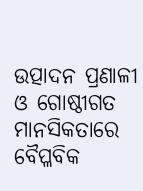ଉତ୍ପାଦନ ପ୍ରଣାଳୀ ଓ ଗୋଷ୍ଠୀଗତ ମାନସିକତାରେ ବୈପ୍ଳବିକ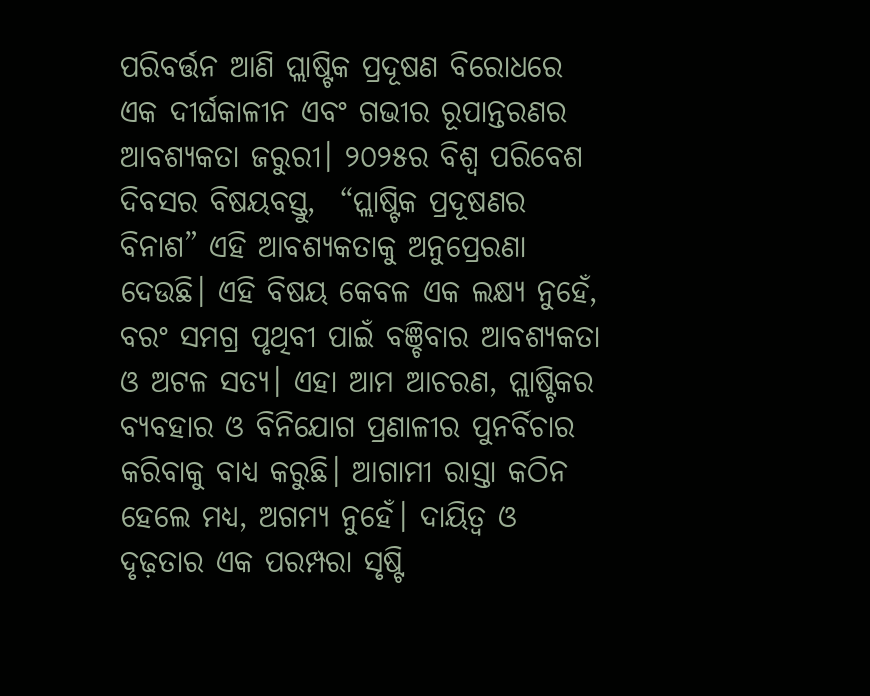ପରିବର୍ତ୍ତନ ଆଣି ପ୍ଲାଷ୍ଟିକ ପ୍ରଦୂଷଣ ବିରୋଧରେ ଏକ ଦୀର୍ଘକାଳୀନ ଏବଂ ଗଭୀର ରୂପାନ୍ତରଣର  ଆବଶ୍ୟକତା ଜରୁରୀ। ୨୦୨୫ର ବିଶ୍ୱ ପରିବେଶ ଦିବସର ବିଷୟବସ୍ତୁ,  “ପ୍ଲାଷ୍ଟିକ ପ୍ରଦୂଷଣର ବିନାଶ” ଏହି ଆବଶ୍ୟକତାକୁ ଅନୁପ୍ରେରଣା ଦେଉଛି। ଏହି ବିଷୟ କେବଳ ଏକ ଲକ୍ଷ୍ୟ ନୁହେଁ, ବରଂ ସମଗ୍ର ପୃଥିବୀ ପାଇଁ ବଞ୍ଚିବାର ଆବଶ୍ୟକତା ଓ ଅଟଳ ସତ୍ୟ। ଏହା ଆମ ଆଚରଣ, ପ୍ଲାଷ୍ଟିକର ବ୍ୟବହାର ଓ ବିନିଯୋଗ ପ୍ରଣାଳୀର ପୁନର୍ବିଚାର କରିବାକୁ ବାଧ୍ୟ କରୁଛି। ଆଗାମୀ ରାସ୍ତା କଠିନ ହେଲେ ମଧ୍ୟ, ଅଗମ୍ୟ ନୁହେଁ। ଦାୟିତ୍ୱ ଓ ଦୃଢ଼ତାର ଏକ ପରମ୍ପରା ସୃଷ୍ଟି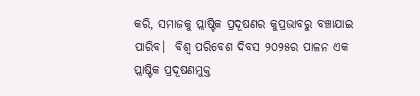କରି, ସମାଜକୁ ପ୍ଲାଷ୍ଟିକ ପ୍ରଦୂଷଣର କୁପ୍ରଭାବରୁ ବଞ୍ଚାଯାଇ ପାରିବ।  ବିଶ୍ୱ ପରିବେଶ ଦିବସ ୨୦୨୫ର ପାଳନ ଏକ ପ୍ଲାଷ୍ଟିକ ପ୍ରଦୂଷଣମୁକ୍ତ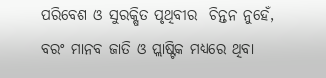ପରିବେଶ ଓ ସୁରକ୍ଷିତ ପୃଥିବୀର  ଚିନ୍ତନ ନୁହେଁ, ବରଂ ମାନବ ଜାତି ଓ ପ୍ଲାଷ୍ଟିକ ମଧ୍ୟରେ ଥିବା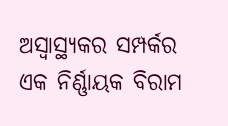ଅସ୍ୱାସ୍ଥ୍ୟକର ସମ୍ପର୍କର ଏକ ନିର୍ଣ୍ଣାୟକ ବିରାମ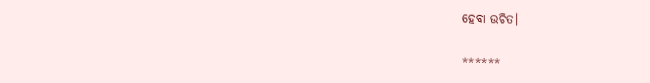ହେବା ଉଚିତ।

******